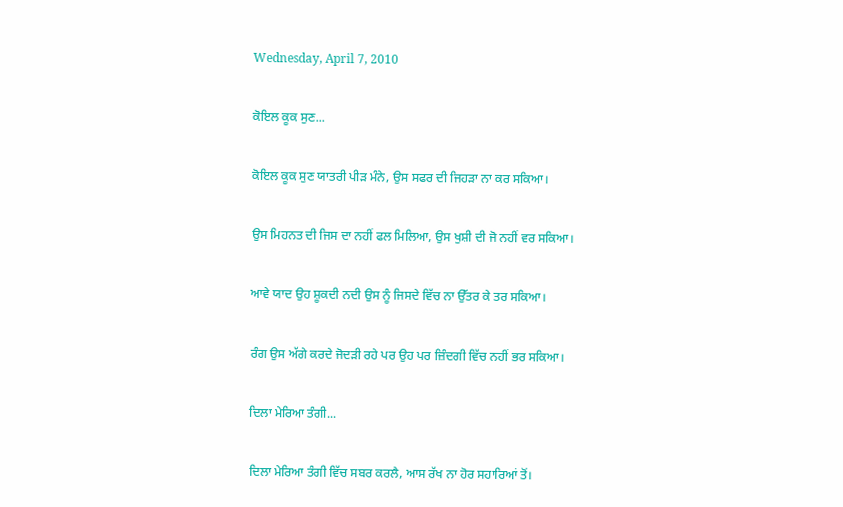Wednesday, April 7, 2010

ਕੋਇਲ ਕੂਕ ਸੁਣ...

ਕੋਇਲ ਕੂਕ ਸੁਣ ਯਾਤਰੀ ਪੀੜ ਮੰਨੇ, ਉਸ ਸਫਰ ਦੀ ਜਿਹੜਾ ਨਾ ਕਰ ਸਕਿਆ।

ਉਸ ਮਿਹਨਤ ਦੀ ਜਿਸ ਦਾ ਨਹੀਂ ਫਲ ਮਿਲਿਆ, ਉਸ ਖੁਸ਼ੀ ਦੀ ਜੋ ਨਹੀਂ ਵਰ ਸਕਿਆ।

ਆਵੇ ਯਾਦ ਉਹ ਸ਼ੂਕਦੀ ਨਦੀ ਉਸ ਨੂੰ ਜਿਸਦੇ ਵਿੱਚ ਨਾ ਉੱਤਰ ਕੇ ਤਰ ਸਕਿਆ।

ਰੰਗ ਉਸ ਅੱਗੇ ਕਰਦੇ ਜੋਦੜੀ ਰਹੇ ਪਰ ਉਹ ਪਰ ਜ਼ਿੰਦਗੀ ਵਿੱਚ ਨਹੀਂ ਭਰ ਸਕਿਆ।

ਦਿਲਾ ਮੇਰਿਆ ਤੰਗੀ...

ਦਿਲਾ ਮੇਰਿਆ ਤੰਗੀ ਵਿੱਚ ਸਬਰ ਕਰਲੈ, ਆਸ ਰੱਖ ਨਾ ਹੋਰ ਸਹਾਰਿਆਂ ਤੋਂ।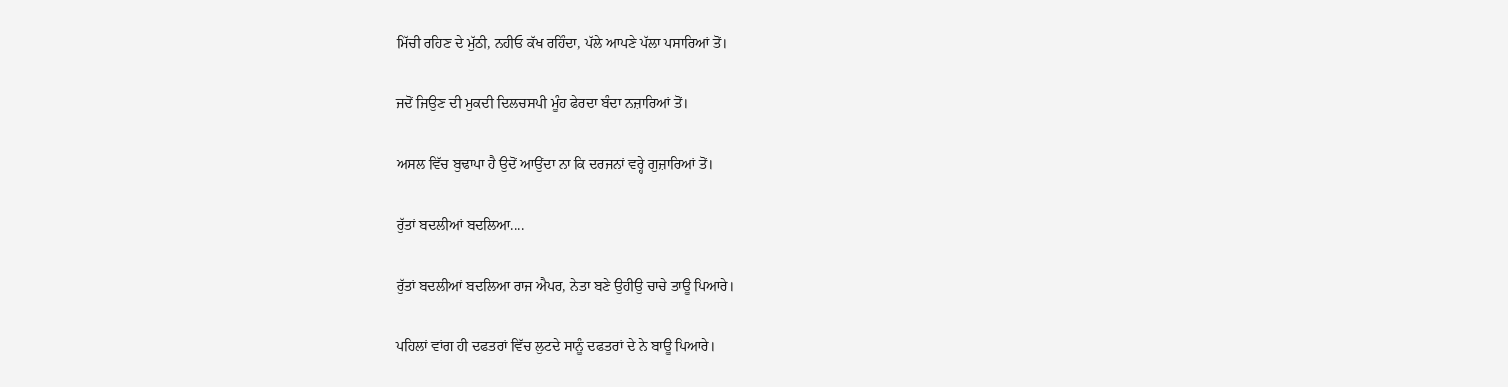ਮਿੱਚੀ ਰਹਿਣ ਦੇ ਮੁੱਠੀ, ਨਹੀਓ ਕੱਖ ਰਹਿੰਦਾ, ਪੱਲੇ ਆਪਣੇ ਪੱਲਾ ਪਸਾਰਿਆਂ ਤੋਂ।

ਜਦੋਂ ਜਿਉਣ ਦੀ ਮੁਕਦੀ ਦਿਲਚਸਪੀ ਮੂੰਹ ਫੇਰਦਾ ਬੰਦਾ ਨਜ਼ਾਰਿਆਂ ਤੋਂ।

ਅਸਲ ਵਿੱਚ ਬੁਢਾਪਾ ਹੈ ਉਦੋਂ ਆਉਂਦਾ ਨਾ ਕਿ ਦਰਜਨਾਂ ਵਰ੍ਹੇ ਗੁਜ਼ਾਰਿਆਂ ਤੋਂ।

ਰੁੱਤਾਂ ਬਦਲੀਆਂ ਬਦਲਿਆ....

ਰੁੱਤਾਂ ਬਦਲੀਆਂ ਬਦਲਿਆ ਰਾਜ ਐਪਰ, ਨੇਤਾ ਬਣੇ ਉਹੀਉ ਚਾਚੇ ਤਾਊ ਪਿਆਰੇ।

ਪਹਿਲਾਂ ਵਾਂਗ ਹੀ ਦਫਤਰਾਂ ਵਿੱਚ ਲੁਟਦੇ ਸਾਨੂੰ ਦਫਤਰਾਂ ਦੇ ਨੇ ਬਾਊ ਪਿਆਰੇ।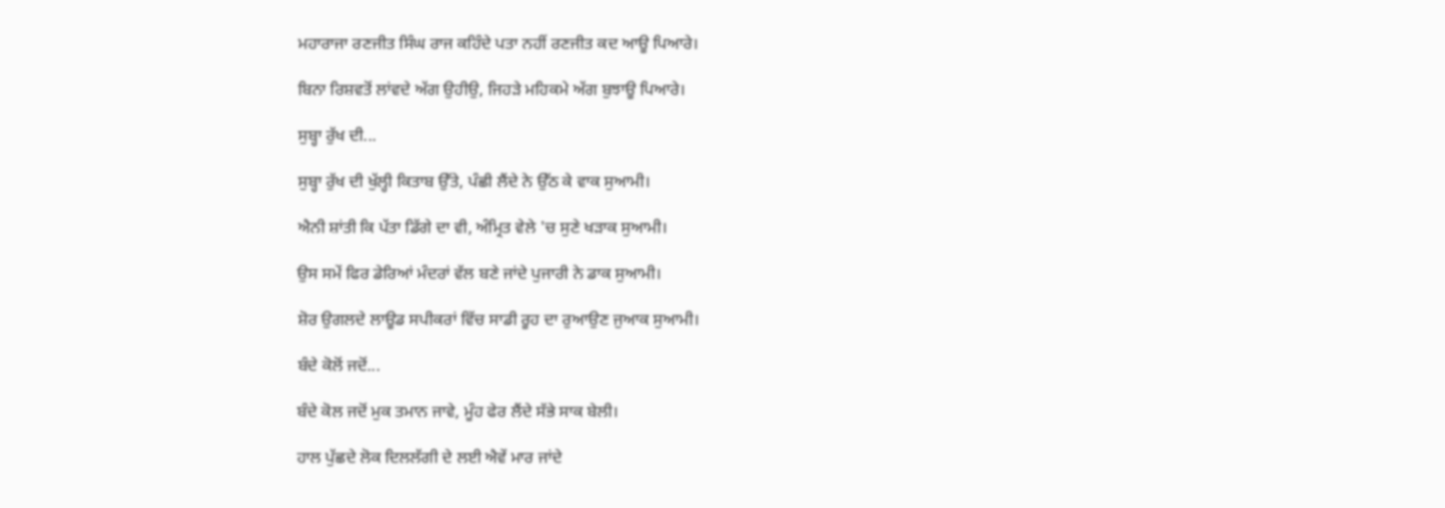ਮਹਾਰਾਜਾ ਰਣਜੀਤ ਸਿੰਘ ਰਾਜ ਕਹਿੰਦੇ ਪਤਾ ਨਹੀਂ ਰਣਜੀਤ ਕਦ ਆਊ ਪਿਆਰੇ।

ਬਿਨਾ ਰਿਸ਼ਵਤੋਂ ਲਾਂਵਦੇ ਅੱਗ ਉਹੀਉ, ਜਿਹੜੇ ਮਹਿਕਮੇ ਅੱਗ ਬੁਝਾਊ ਪਿਆਰੇ।

ਸੁਬ੍ਹਾ ਰੁੱਖ ਦੀ...

ਸੁਬ੍ਹਾ ਰੁੱਖ ਦੀ ਖੁੱਲ੍ਹੀ ਕਿਤਾਬ ਉੱਤੇ, ਪੰਛੀ ਲੈਂਦੇ ਨੇ ਉੱਠ ਕੇ ਵਾਕ ਸੁਆਮੀ।

ਐਨੀ ਸ਼ਾਂਤੀ ਕਿ ਪੱਤਾ ਡਿੱਗੇ ਦਾ ਵੀ, ਅੰਮ੍ਰਿਤ ਵੇਲੇ 'ਚ ਸੁਣੇ ਖੜਾਕ ਸੁਆਮੀ।

ਉਸ ਸਮੇਂ ਫਿਰ ਡੇਰਿਆਂ ਮੰਦਰਾਂ ਵੱਲ ਬਣੇ ਜਾਂਦੇ ਪੁਜਾਰੀ ਨੇ ਡਾਕ ਸੁਆਮੀ।

ਸ਼ੋਰ ਉਗਲਦੇ ਲਾਊਡ ਸਪੀਕਰਾਂ ਵਿੱਚ ਸਾਡੀ ਰੂਹ ਦਾ ਰੁਆਉਣ ਜੁਆਕ ਸੁਆਮੀ।

ਬੰਦੇ ਕੋਲੋਂ ਜਦੋਂ...

ਬੰਦੇ ਕੋਲ ਜਦੋਂ ਮੁਕ ਤਮਾਨ ਜਾਵੇ, ਮੂੰਹ ਫੇਰ ਲੈਂਦੇ ਸੱਭੇ ਸਾਕ ਬੇਲੀ।

ਹਾਲ ਪੁੱਛਦੇ ਲੋਕ ਦਿਲਲੱਗੀ ਦੇ ਲਈ ਐਵੇਂ ਮਾਰ ਜਾਂਦੇ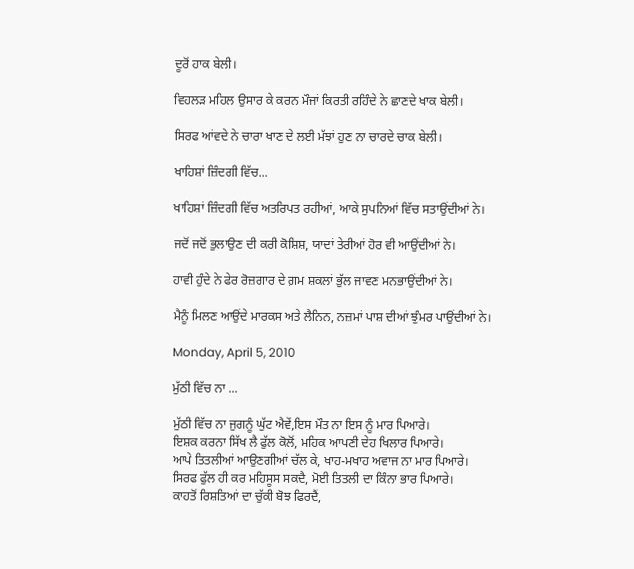ਦੂਰੋਂ ਹਾਕ ਬੇਲੀ।

ਵਿਹਲੜ ਮਹਿਲ ਉਸਾਰ ਕੇ ਕਰਨ ਮੌਜਾਂ ਕਿਰਤੀ ਰਹਿੰਦੇ ਨੇ ਛਾਣਦੇ ਖਾਕ ਬੇਲੀ।

ਸਿਰਫ ਆਂਵਦੇ ਨੇ ਚਾਰਾ ਖਾਣ ਦੇ ਲਈ ਮੱਝਾਂ ਹੁਣ ਨਾ ਚਾਰਦੇ ਚਾਕ ਬੇਲੀ।

ਖਾਹਿਸ਼ਾਂ ਜ਼ਿੰਦਗੀ ਵਿੱਚ...

ਖਾਹਿਸ਼ਾਂ ਜ਼ਿੰਦਗੀ ਵਿੱਚ ਅਤਰਿਪਤ ਰਹੀਆਂ, ਆਕੇ ਸੁਪਨਿਆਂ ਵਿੱਚ ਸਤਾਉਂਦੀਆਂ ਨੇ।

ਜਦੋਂ ਜਦੋਂ ਭੁਲਾਉਣ ਦੀ ਕਰੀ ਕੋਸ਼ਿਸ਼, ਯਾਦਾਂ ਤੇਰੀਆਂ ਹੋਰ ਵੀ ਆਉਂਦੀਆਂ ਨੇ।

ਹਾਵੀ ਹੁੰਦੇ ਨੇ ਫੇਰ ਰੋਜ਼ਗਾਰ ਦੇ ਗ਼ਮ ਸ਼ਕਲਾਂ ਭੁੱਲ ਜਾਵਣ ਮਨਭਾਉਂਦੀਆਂ ਨੇ।

ਮੈਨੂੰ ਮਿਲਣ ਆਉਂਦੇ ਮਾਰਕਸ ਅਤੇ ਲੈਨਿਨ, ਨਜ਼ਮਾਂ ਪਾਸ਼ ਦੀਆਂ ਝੁੰਮਰ ਪਾਉਂਦੀਆਂ ਨੇ।

Monday, April 5, 2010

ਮੁੱਠੀ ਵਿੱਚ ਨਾ ...

ਮੁੱਠੀ ਵਿੱਚ ਨਾ ਜੁਗਨੂੰ ਘੁੱਟ ਐਵੇਂ,ਇਸ ਮੌਤ ਨਾ ਇਸ ਨੂੰ ਮਾਰ ਪਿਆਰੇ।
ਇਸ਼ਕ ਕਰਨਾ ਸਿੱਖ ਲੈ ਫੁੱਲ ਕੋਲੋਂ, ਮਹਿਕ ਆਪਣੀ ਦੇਹ ਖਿਲਾਰ ਪਿਆਰੇ।
ਆਪੇ ਤਿਤਲੀਆਂ ਆਉਣਗੀਆਂ ਚੱਲ ਕੇ, ਖਾਹ-ਮਖਾਹ ਅਵਾਜ ਨਾ ਮਾਰ ਪਿਆਰੇ।
ਸਿਰਫ ਫੁੱਲ ਹੀ ਕਰ ਮਹਿਸੂਸ ਸਕਦੈ, ਮੋਈ ਤਿਤਲੀ ਦਾ ਕਿੰਨਾ ਭਾਰ ਪਿਆਰੇ।
ਕਾਹਤੋਂ ਰਿਸ਼ਤਿਆਂ ਦਾ ਚੁੱਕੀ ਬੋਝ ਫਿਰਦੈਂ,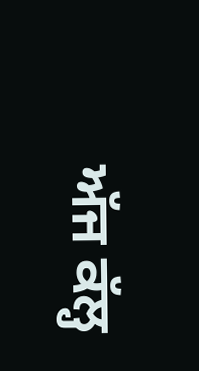ਅੱਜ ਕੱਲ੍ਹ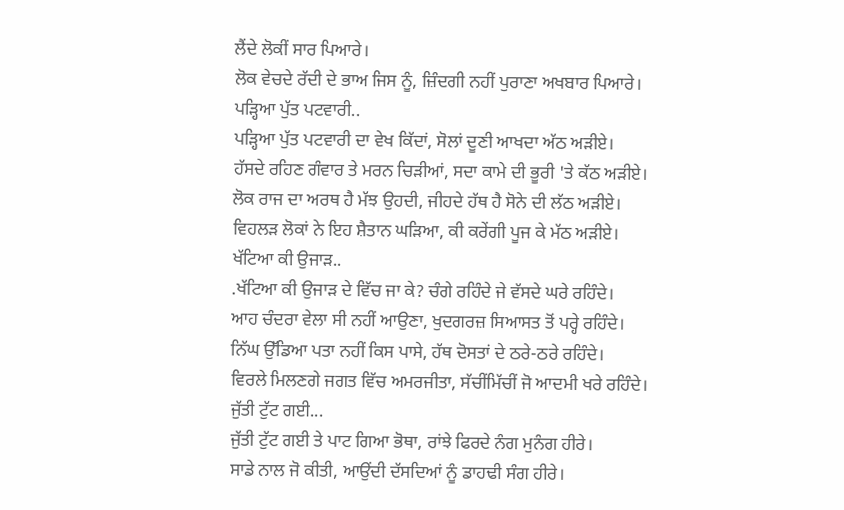ਲੈਂਦੇ ਲੋਕੀਂ ਸਾਰ ਪਿਆਰੇ।
ਲੋਕ ਵੇਚਦੇ ਰੱਦੀ ਦੇ ਭਾਅ ਜਿਸ ਨੂੰ, ਜ਼ਿੰਦਗੀ ਨਹੀਂ ਪੁਰਾਣਾ ਅਖਬਾਰ ਪਿਆਰੇ।
ਪੜ੍ਹਿਆ ਪੁੱਤ ਪਟਵਾਰੀ..
ਪੜ੍ਹਿਆ ਪੁੱਤ ਪਟਵਾਰੀ ਦਾ ਵੇਖ ਕਿੱਦਾਂ, ਸੋਲਾਂ ਦੂਣੀ ਆਖਦਾ ਅੱਠ ਅੜੀਏ।
ਹੱਸਦੇ ਰਹਿਣ ਗੰਵਾਰ ਤੇ ਮਰਨ ਚਿੜੀਆਂ, ਸਦਾ ਕਾਮੇ ਦੀ ਭੂਰੀ 'ਤੇ ਕੱਠ ਅੜੀਏ।
ਲੋਕ ਰਾਜ ਦਾ ਅਰਥ ਹੈ ਮੱਝ ਉਹਦੀ, ਜੀਹਦੇ ਹੱਥ ਹੈ ਸੋਨੇ ਦੀ ਲੱਠ ਅੜੀਏ।
ਵਿਹਲੜ ਲੋਕਾਂ ਨੇ ਇਹ ਸ਼ੈਤਾਨ ਘੜਿਆ, ਕੀ ਕਰੇਂਗੀ ਪੂਜ ਕੇ ਮੱਠ ਅੜੀਏ।
ਖੱਟਿਆ ਕੀ ਉਜਾੜ..
.ਖੱਟਿਆ ਕੀ ਉਜਾੜ ਦੇ ਵਿੱਚ ਜਾ ਕੇ? ਚੰਗੇ ਰਹਿੰਦੇ ਜੇ ਵੱਸਦੇ ਘਰੇ ਰਹਿੰਦੇ।
ਆਹ ਚੰਦਰਾ ਵੇਲਾ ਸੀ ਨਹੀਂ ਆਉਣਾ, ਖੁਦਗਰਜ਼ ਸਿਆਸਤ ਤੋਂ ਪਰ੍ਹੇ ਰਹਿੰਦੇ।
ਨਿੱਘ ਉੱਡਿਆ ਪਤਾ ਨਹੀਂ ਕਿਸ ਪਾਸੇ, ਹੱਥ ਦੋਸਤਾਂ ਦੇ ਠਰੇ-ਠਰੇ ਰਹਿੰਦੇ।
ਵਿਰਲੇ ਮਿਲਣਗੇ ਜਗਤ ਵਿੱਚ ਅਮਰਜੀਤਾ, ਸੱਚੀਂਮਿੱਚੀਂ ਜੋ ਆਦਮੀ ਖਰੇ ਰਹਿੰਦੇ।
ਜੁੱਤੀ ਟੁੱਟ ਗਈ...
ਜੁੱਤੀ ਟੁੱਟ ਗਈ ਤੇ ਪਾਟ ਗਿਆ ਭੋਥਾ, ਰਾਂਝੇ ਫਿਰਦੇ ਨੰਗ ਮੁਨੰਗ ਹੀਰੇ।
ਸਾਡੇ ਨਾਲ ਜੋ ਕੀਤੀ, ਆਉਂਦੀ ਦੱਸਦਿਆਂ ਨੂੰ ਡਾਹਢੀ ਸੰਗ ਹੀਰੇ।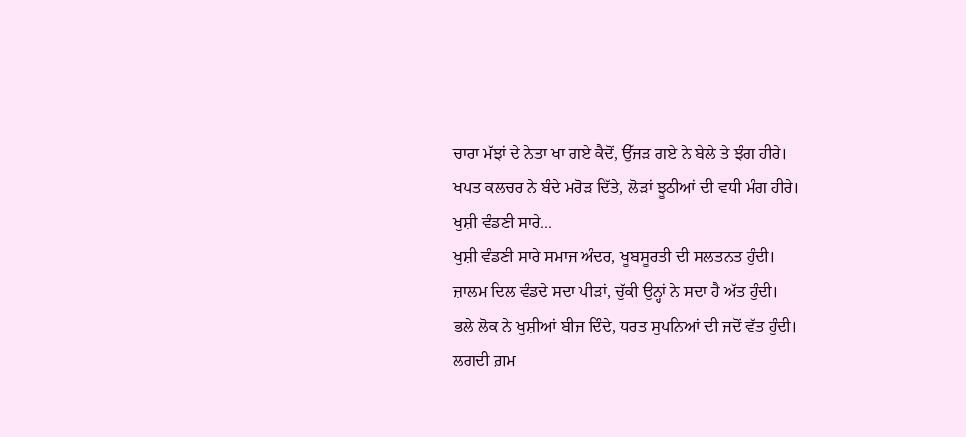ਚਾਰਾ ਮੱਝਾਂ ਦੇ ਨੇਤਾ ਖਾ ਗਏ ਕੈਦੋਂ, ਉੱਜੜ ਗਏ ਨੇ ਬੇਲੇ ਤੇ ਝੰਗ ਹੀਰੇ।
ਖਪਤ ਕਲਚਰ ਨੇ ਬੰਦੇ ਮਰੋੜ ਦਿੱਤੇ, ਲੋੜਾਂ ਝੂਠੀਆਂ ਦੀ ਵਧੀ ਮੰਗ ਹੀਰੇ।
ਖੁਸ਼ੀ ਵੰਡਣੀ ਸਾਰੇ...
ਖੁਸ਼ੀ ਵੰਡਣੀ ਸਾਰੇ ਸਮਾਜ ਅੰਦਰ, ਖੂਬਸੂਰਤੀ ਦੀ ਸਲਤਨਤ ਹੁੰਦੀ।
ਜ਼ਾਲਮ ਦਿਲ ਵੰਡਦੇ ਸਦਾ ਪੀੜਾਂ, ਚੁੱਕੀ ਉਨ੍ਹਾਂ ਨੇ ਸਦਾ ਹੈ ਅੱਤ ਹੁੰਦੀ।
ਭਲੇ ਲੋਕ ਨੇ ਖੁਸ਼ੀਆਂ ਬੀਜ ਦਿੰਦੇ, ਧਰਤ ਸੁਪਨਿਆਂ ਦੀ ਜਦੋਂ ਵੱਤ ਹੁੰਦੀ।
ਲਗਦੀ ਗ਼ਮ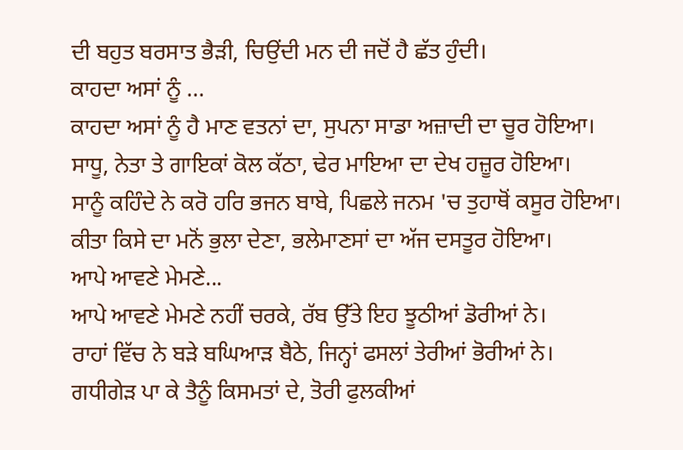ਦੀ ਬਹੁਤ ਬਰਸਾਤ ਭੈੜੀ, ਚਿਉਂਦੀ ਮਨ ਦੀ ਜਦੋਂ ਹੈ ਛੱਤ ਹੁੰਦੀ।
ਕਾਹਦਾ ਅਸਾਂ ਨੂੰ ...
ਕਾਹਦਾ ਅਸਾਂ ਨੂੰ ਹੈ ਮਾਣ ਵਤਨਾਂ ਦਾ, ਸੁਪਨਾ ਸਾਡਾ ਅਜ਼ਾਦੀ ਦਾ ਚੂਰ ਹੋਇਆ।
ਸਾਧੂ, ਨੇਤਾ ਤੇ ਗਾਇਕਾਂ ਕੋਲ ਕੱਠਾ, ਢੇਰ ਮਾਇਆ ਦਾ ਦੇਖ ਹਜ਼ੂਰ ਹੋਇਆ।
ਸਾਨੂੰ ਕਹਿੰਦੇ ਨੇ ਕਰੋ ਹਰਿ ਭਜਨ ਬਾਬੇ, ਪਿਛਲੇ ਜਨਮ 'ਚ ਤੁਹਾਥੋਂ ਕਸੂਰ ਹੋਇਆ।
ਕੀਤਾ ਕਿਸੇ ਦਾ ਮਨੋਂ ਭੁਲਾ ਦੇਣਾ, ਭਲੇਮਾਣਸਾਂ ਦਾ ਅੱਜ ਦਸਤੂਰ ਹੋਇਆ।
ਆਪੇ ਆਵਣੇ ਮੇਮਣੇ...
ਆਪੇ ਆਵਣੇ ਮੇਮਣੇ ਨਹੀਂ ਚਰਕੇ, ਰੱਬ ਉੱਤੇ ਇਹ ਝੂਠੀਆਂ ਡੋਰੀਆਂ ਨੇ।
ਰਾਹਾਂ ਵਿੱਚ ਨੇ ਬੜੇ ਬਘਿਆੜ ਬੈਠੇ, ਜਿਨ੍ਹਾਂ ਫਸਲਾਂ ਤੇਰੀਆਂ ਭੋਰੀਆਂ ਨੇ।
ਗਧੀਗੇੜ ਪਾ ਕੇ ਤੈਨੂੰ ਕਿਸਮਤਾਂ ਦੇ, ਤੋਰੀ ਫੁਲਕੀਆਂ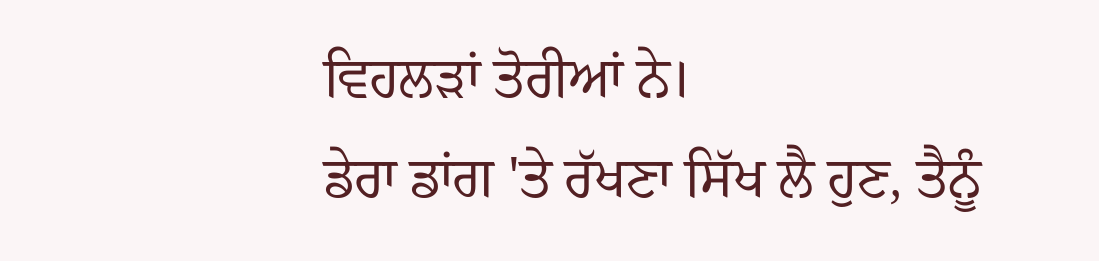ਵਿਹਲੜਾਂ ਤੋਰੀਆਂ ਨੇ।
ਡੇਰਾ ਡਾਂਗ 'ਤੇ ਰੱਖਣਾ ਸਿੱਖ ਲੈ ਹੁਣ, ਤੈਨੂੰ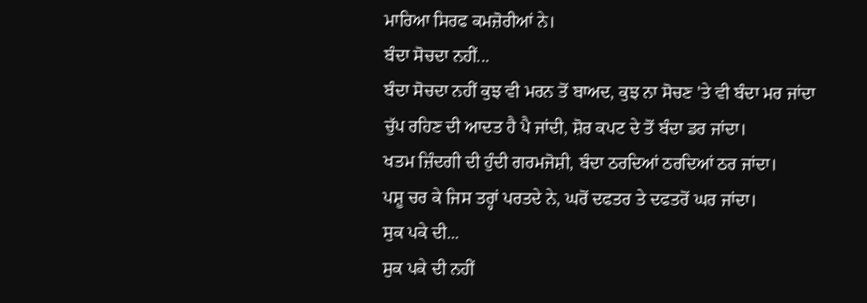ਮਾਰਿਆ ਸਿਰਫ ਕਮਜ਼ੋਰੀਆਂ ਨੇ।
ਬੰਦਾ ਸੋਚਦਾ ਨਹੀਂ...
ਬੰਦਾ ਸੋਚਦਾ ਨਹੀਂ ਕੁਝ ਵੀ ਮਰਨ ਤੋਂ ਬਾਅਦ, ਕੁਝ ਨਾ ਸੋਚਣ 'ਤੇ ਵੀ ਬੰਦਾ ਮਰ ਜਾਂਦਾ
ਚੁੱਪ ਰਹਿਣ ਦੀ ਆਦਤ ਹੈ ਪੈ ਜਾਂਦੀ, ਸ਼ੋਰ ਕਪਟ ਦੇ ਤੋਂ ਬੰਦਾ ਡਰ ਜਾਂਦਾ।
ਖਤਮ ਜ਼ਿੰਦਗੀ ਦੀ ਹੁੰਦੀ ਗਰਮਜੋਸ਼ੀ, ਬੰਦਾ ਠਰਦਿਆਂ ਠਰਦਿਆਂ ਠਰ ਜਾਂਦਾ।
ਪਸ਼ੂ ਚਰ ਕੇ ਜਿਸ ਤਰ੍ਹਾਂ ਪਰਤਦੇ ਨੇ, ਘਰੋਂ ਦਫਤਰ ਤੇ ਦਫਤਰੋਂ ਘਰ ਜਾਂਦਾ।
ਸੁਕ ਪਕੇ ਦੀ...
ਸੁਕ ਪਕੇ ਦੀ ਨਹੀਂ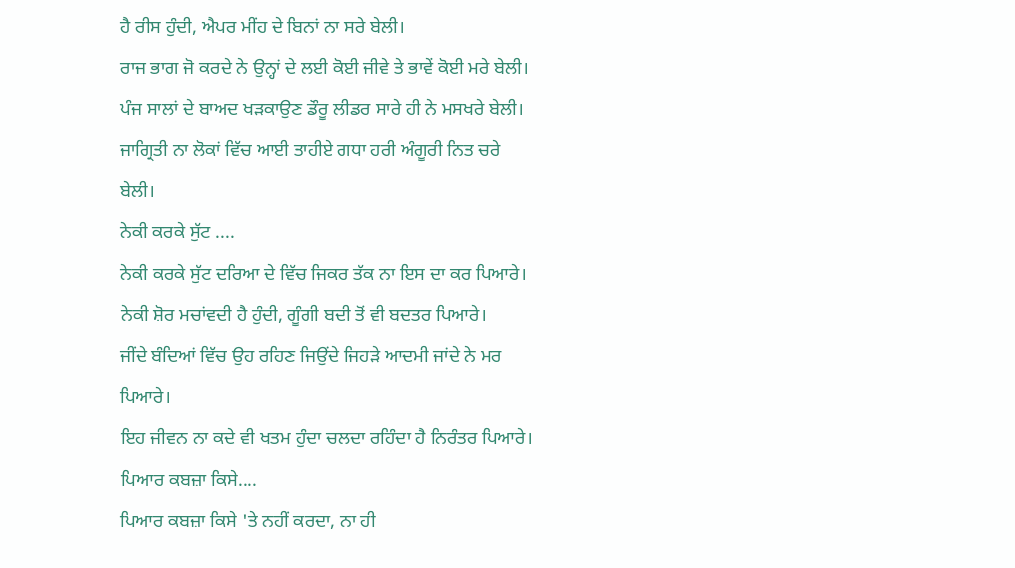ਹੈ ਰੀਸ ਹੁੰਦੀ, ਐਪਰ ਮੀਂਹ ਦੇ ਬਿਨਾਂ ਨਾ ਸਰੇ ਬੇਲੀ।
ਰਾਜ ਭਾਗ ਜੋ ਕਰਦੇ ਨੇ ਉਨ੍ਹਾਂ ਦੇ ਲਈ ਕੋਈ ਜੀਵੇ ਤੇ ਭਾਵੇਂ ਕੋਈ ਮਰੇ ਬੇਲੀ।
ਪੰਜ ਸਾਲਾਂ ਦੇ ਬਾਅਦ ਖੜਕਾਉਣ ਡੌਰੂ ਲੀਡਰ ਸਾਰੇ ਹੀ ਨੇ ਮਸਖਰੇ ਬੇਲੀ।
ਜਾਗ੍ਰਿਤੀ ਨਾ ਲੋਕਾਂ ਵਿੱਚ ਆਈ ਤਾਹੀਏ ਗਧਾ ਹਰੀ ਅੰਗੂਰੀ ਨਿਤ ਚਰੇ ਬੇਲੀ।
ਨੇਕੀ ਕਰਕੇ ਸੁੱਟ ....
ਨੇਕੀ ਕਰਕੇ ਸੁੱਟ ਦਰਿਆ ਦੇ ਵਿੱਚ ਜਿਕਰ ਤੱਕ ਨਾ ਇਸ ਦਾ ਕਰ ਪਿਆਰੇ।
ਨੇਕੀ ਸ਼ੋਰ ਮਚਾਂਵਦੀ ਹੈ ਹੁੰਦੀ, ਗੂੰਗੀ ਬਦੀ ਤੋਂ ਵੀ ਬਦਤਰ ਪਿਆਰੇ।
ਜੀਂਦੇ ਬੰਦਿਆਂ ਵਿੱਚ ਉਹ ਰਹਿਣ ਜਿਉਂਦੇ ਜਿਹੜੇ ਆਦਮੀ ਜਾਂਦੇ ਨੇ ਮਰ ਪਿਆਰੇ।
ਇਹ ਜੀਵਨ ਨਾ ਕਦੇ ਵੀ ਖਤਮ ਹੁੰਦਾ ਚਲਦਾ ਰਹਿੰਦਾ ਹੈ ਨਿਰੰਤਰ ਪਿਆਰੇ।
ਪਿਆਰ ਕਬਜ਼ਾ ਕਿਸੇ....
ਪਿਆਰ ਕਬਜ਼ਾ ਕਿਸੇ 'ਤੇ ਨਹੀਂ ਕਰਦਾ, ਨਾ ਹੀ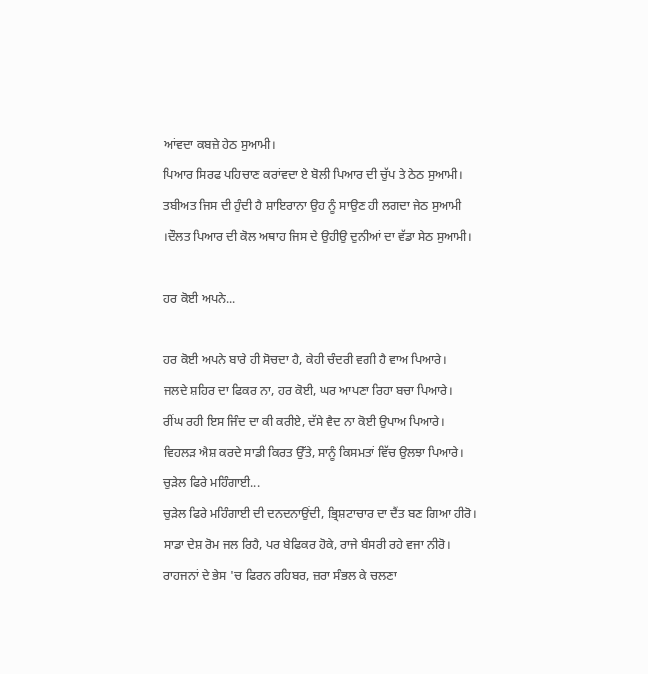ਆਂਵਦਾ ਕਬਜ਼ੇ ਹੇਠ ਸੁਆਮੀ।
ਪਿਆਰ ਸਿਰਫ ਪਹਿਚਾਣ ਕਰਾਂਵਦਾ ਏ ਬੋਲੀ ਪਿਆਰ ਦੀ ਚੁੱਪ ਤੇ ਠੇਠ ਸੁਆਮੀ।
ਤਬੀਅਤ ਜਿਸ ਦੀ ਹੁੰਦੀ ਹੈ ਸ਼ਾਇਰਾਨਾ ਉਹ ਨੂੰ ਸਾਉਣ ਹੀ ਲਗਦਾ ਜੇਠ ਸੁਆਮੀ
।ਦੌਲਤ ਪਿਆਰ ਦੀ ਕੋਲ ਅਥਾਹ ਜਿਸ ਦੇ ਉਹੀਉ ਦੁਨੀਆਂ ਦਾ ਵੱਡਾ ਸੇਠ ਸੁਆਮੀ।

ਹਰ ਕੋਈ ਅਪਨੇ...

ਹਰ ਕੋਈ ਅਪਨੇ ਬਾਰੇ ਹੀ ਸੋਚਦਾ ਹੈ, ਕੇਹੀ ਚੰਦਰੀ ਵਗੀ ਹੈ ਵਾਅ ਪਿਆਰੇ।
ਜਲਦੇ ਸ਼ਹਿਰ ਦਾ ਫਿਕਰ ਨਾ, ਹਰ ਕੋਈ, ਘਰ ਆਪਣਾ ਰਿਹਾ ਬਚਾ ਪਿਆਰੇ।
ਰੀਂਘ ਰਹੀ ਇਸ ਜਿੰਦ ਦਾ ਕੀ ਕਰੀਏ, ਦੱਸੇ ਵੈਦ ਨਾ ਕੋਈ ਉਪਾਅ ਪਿਆਰੇ।
ਵਿਹਲੜ ਐਸ਼ ਕਰਦੇ ਸਾਡੀ ਕਿਰਤ ਉੱਤੇ, ਸਾਨੂੰ ਕਿਸਮਤਾਂ ਵਿੱਚ ਉਲਝਾ ਪਿਆਰੇ।
ਚੁੜੇਲ ਫਿਰੇ ਮਹਿੰਗਾਈ...
ਚੁੜੇਲ ਫਿਰੇ ਮਹਿੰਗਾਈ ਦੀ ਦਨਦਨਾਉਂਦੀ, ਭ੍ਰਿਸ਼ਟਾਚਾਰ ਦਾ ਦੈਂਤ ਬਣ ਗਿਆ ਹੀਰੋ।
ਸਾਡਾ ਦੇਸ਼ ਰੋਮ ਜਲ ਰਿਹੈ, ਪਰ ਬੇਫਿਕਰ ਹੋਕੇ, ਰਾਜੇ ਬੰਸਰੀ ਰਹੇ ਵਜਾ ਨੀਰੋ।
ਰਾਹਜਨਾਂ ਦੇ ਭੇਸ 'ਚ ਫਿਰਨ ਰਹਿਬਰ, ਜ਼ਰਾ ਸੰਭਲ ਕੇ ਚਲਣਾ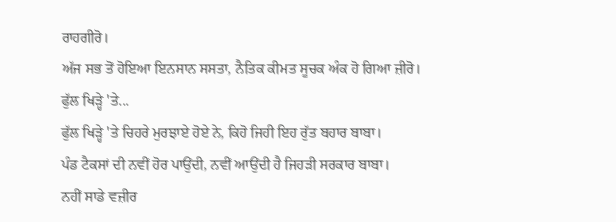ਰਾਹਗੀਰੋ।
ਅੱਜ ਸਭ ਤੋਂ ਹੋਇਆ ਇਨਸਾਨ ਸਸਤਾ, ਨੈਤਿਕ ਕੀਮਤ ਸੂਚਕ ਅੰਕ ਹੋ ਗਿਆ ਜ਼ੀਰੋ।
ਫੁੱਲ ਖਿੜ੍ਹੇ 'ਤੇ...
ਫੁੱਲ ਖਿੜ੍ਹੇ 'ਤੇ ਚਿਹਰੇ ਮੁਰਝਾਏ ਹੋਏ ਨੇ, ਕਿਹੋ ਜਿਹੀ ਇਹ ਰੁੱਤ ਬਹਾਰ ਬਾਬਾ।
ਪੰਡ ਟੈਕਸਾਂ ਦੀ ਨਵੀਂ ਹੋਰ ਪਾਉਂਦੀ, ਨਵੀਂ ਆਉਂਦੀ ਹੈ ਜਿਹੜੀ ਸਰਕਾਰ ਬਾਬਾ।
ਨਹੀਂ ਸਾਡੇ ਵਜ਼ੀਰ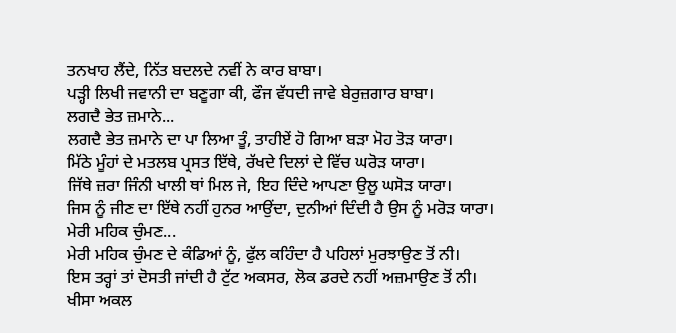ਤਨਖਾਹ ਲੈਂਦੇ, ਨਿੱਤ ਬਦਲਦੇ ਨਵੀਂ ਨੇ ਕਾਰ ਬਾਬਾ।
ਪੜ੍ਹੀ ਲਿਖੀ ਜਵਾਨੀ ਦਾ ਬਣੂਗਾ ਕੀ, ਫੌਜ ਵੱਧਦੀ ਜਾਵੇ ਬੇਰੁਜ਼ਗਾਰ ਬਾਬਾ।
ਲਗਦੈ ਭੇਤ ਜ਼ਮਾਨੇ...
ਲਗਦੈ ਭੇਤ ਜ਼ਮਾਨੇ ਦਾ ਪਾ ਲਿਆ ਤੂੰ, ਤਾਹੀਏਂ ਹੋ ਗਿਆ ਬੜਾ ਮੋਹ ਤੋੜ ਯਾਰਾ।
ਮਿੱਠੇ ਮੂੰਹਾਂ ਦੇ ਮਤਲਬ ਪ੍ਰਸਤ ਇੱਥੇ, ਰੱਖਦੇ ਦਿਲਾਂ ਦੇ ਵਿੱਚ ਘਰੋੜ ਯਾਰਾ।
ਜਿੱਥੇ ਜ਼ਰਾ ਜਿੰਨੀ ਖਾਲੀ ਥਾਂ ਮਿਲ ਜੇ, ਇਹ ਦਿੰਦੇ ਆਪਣਾ ਉਲੂ ਘਸੋੜ ਯਾਰਾ।
ਜਿਸ ਨੂੰ ਜੀਣ ਦਾ ਇੱਥੇ ਨਹੀਂ ਹੁਨਰ ਆਉਂਦਾ, ਦੁਨੀਆਂ ਦਿੰਦੀ ਹੈ ਉਸ ਨੂੰ ਮਰੋੜ ਯਾਰਾ।
ਮੇਰੀ ਮਹਿਕ ਚੁੰਮਣ...
ਮੇਰੀ ਮਹਿਕ ਚੁੰਮਣ ਦੇ ਕੰਡਿਆਂ ਨੂੰ, ਫੁੱਲ ਕਹਿੰਦਾ ਹੈ ਪਹਿਲਾਂ ਮੁਰਝਾਉਣ ਤੋਂ ਨੀ।
ਇਸ ਤਰ੍ਹਾਂ ਤਾਂ ਦੋਸਤੀ ਜਾਂਦੀ ਹੈ ਟੁੱਟ ਅਕਸਰ, ਲੋਕ ਡਰਦੇ ਨਹੀਂ ਅਜ਼ਮਾਉਣ ਤੋਂ ਨੀ।
ਖੀਸਾ ਅਕਲ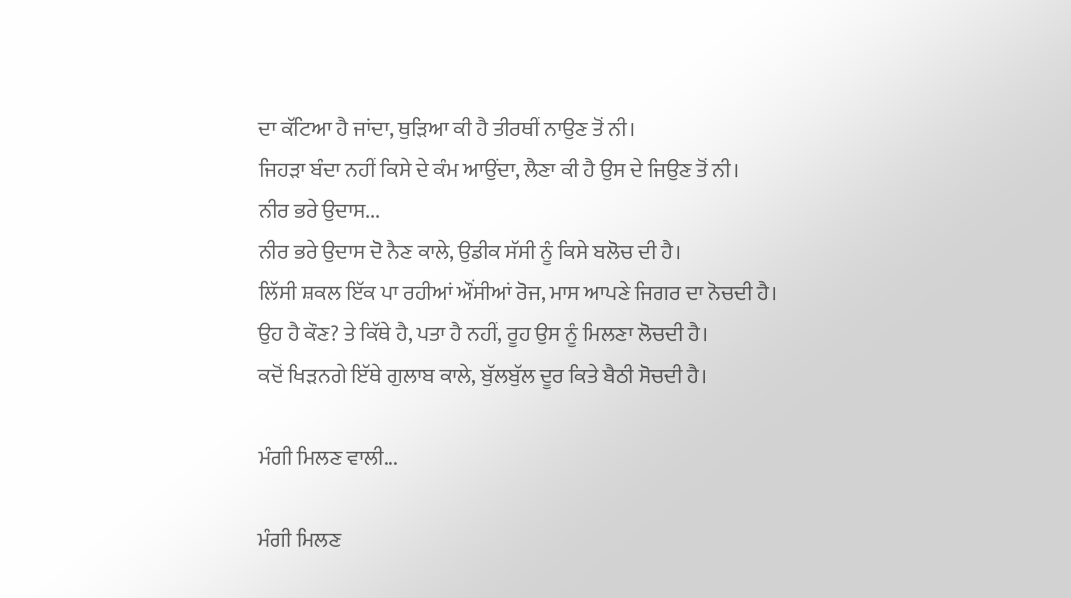ਦਾ ਕੱਟਿਆ ਹੈ ਜਾਂਦਾ, ਥੁੜਿਆ ਕੀ ਹੈ ਤੀਰਥੀਂ ਨਾਉਣ ਤੋਂ ਨੀ।
ਜਿਹੜਾ ਬੰਦਾ ਨਹੀਂ ਕਿਸੇ ਦੇ ਕੰਮ ਆਉਂਦਾ, ਲੈਣਾ ਕੀ ਹੈ ਉਸ ਦੇ ਜਿਉਣ ਤੋਂ ਨੀ।
ਨੀਰ ਭਰੇ ਉਦਾਸ...
ਨੀਰ ਭਰੇ ਉਦਾਸ ਦੋ ਨੈਣ ਕਾਲੇ, ਉਡੀਕ ਸੱਸੀ ਨੂੰ ਕਿਸੇ ਬਲੋਚ ਦੀ ਹੈ।
ਲਿੱਸੀ ਸ਼ਕਲ ਇੱਕ ਪਾ ਰਹੀਆਂ ਔਂਸੀਆਂ ਰੋਜ, ਮਾਸ ਆਪਣੇ ਜਿਗਰ ਦਾ ਨੋਚਦੀ ਹੈ।
ਉਹ ਹੈ ਕੌਣ? ਤੇ ਕਿੱਥੇ ਹੈ, ਪਤਾ ਹੈ ਨਹੀਂ, ਰੂਹ ਉਸ ਨੂੰ ਮਿਲਣਾ ਲੋਚਦੀ ਹੈ।
ਕਦੋਂ ਖਿੜਨਗੇ ਇੱਥੇ ਗੁਲਾਬ ਕਾਲੇ, ਬੁੱਲਬੁੱਲ ਦੂਰ ਕਿਤੇ ਬੈਠੀ ਸੋਚਦੀ ਹੈ।

ਮੰਗੀ ਮਿਲਣ ਵਾਲੀ...

ਮੰਗੀ ਮਿਲਣ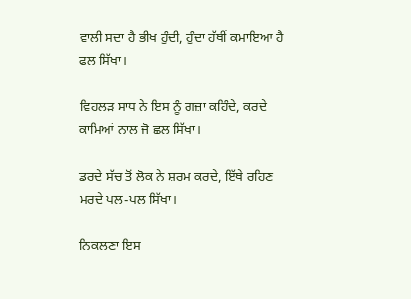ਵਾਲੀ ਸਦਾ ਹੈ ਭੀਖ ਹੁੰਦੀ, ਹੁੰਦਾ ਹੱਥੀਂ ਕਮਾਇਆ ਹੈ ਫਲ ਸਿੱਖਾ।

ਵਿਹਲੜ ਸਾਧ ਨੇ ਇਸ ਨੂੰ ਗਜ਼ਾ ਕਹਿੰਦੇ, ਕਰਦੇ ਕਾਮਿਆਂ ਨਾਲ ਜੋ ਛਲ ਸਿੱਖਾ।

ਡਰਦੇ ਸੱਚ ਤੋਂ ਲੋਕ ਨੇ ਸ਼ਰਮ ਕਰਦੇ, ਇੱਥੇ ਰਹਿਣ ਮਰਦੇ ਪਲ-ਪਲ ਸਿੱਖਾ।

ਨਿਕਲਣਾ ਇਸ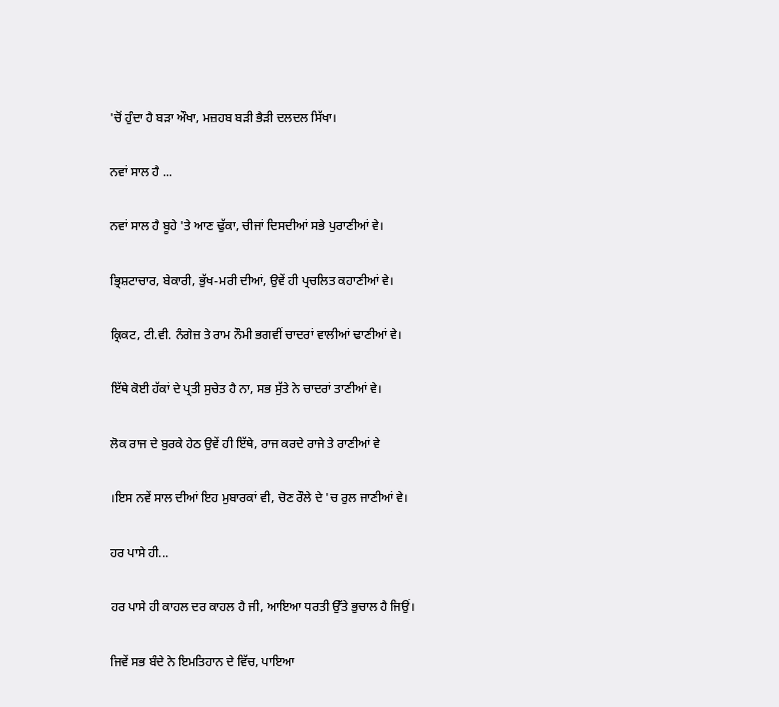'ਚੋਂ ਹੁੰਦਾ ਹੈ ਬੜਾ ਔਖਾ, ਮਜ਼ਹਬ ਬੜੀ ਭੈੜੀ ਦਲਦਲ ਸਿੱਖਾ।

ਨਵਾਂ ਸਾਲ ਹੈ ...

ਨਵਾਂ ਸਾਲ ਹੈ ਬੂਹੇ 'ਤੇ ਆਣ ਢੁੱਕਾ, ਚੀਜਾਂ ਦਿਸਦੀਆਂ ਸਭੇ ਪੁਰਾਣੀਆਂ ਵੇ।

ਭ੍ਰਿਸ਼ਟਾਚਾਰ, ਬੇਕਾਰੀ, ਭੁੱਖ-ਮਰੀ ਦੀਆਂ, ਉਵੇਂ ਹੀ ਪ੍ਰਚਲਿਤ ਕਹਾਣੀਆਂ ਵੇ।

ਕ੍ਰਿਕਟ, ਟੀ.ਵੀ. ਨੰਗੇਜ਼ ਤੇ ਰਾਮ ਨੌਮੀ ਭਗਵੀਂ ਚਾਦਰਾਂ ਵਾਲੀਆਂ ਢਾਣੀਆਂ ਵੇ।

ਇੱਥੇ ਕੋਈ ਹੱਕਾਂ ਦੇ ਪ੍ਰਤੀ ਸੁਚੇਤ ਹੈ ਨਾ, ਸਭ ਸੁੱਤੇ ਨੇ ਚਾਦਰਾਂ ਤਾਣੀਆਂ ਵੇ।

ਲੋਕ ਰਾਜ ਦੇ ਬੁਰਕੇ ਹੇਠ ਉਵੇਂ ਹੀ ਇੱਥੇ, ਰਾਜ ਕਰਦੇ ਰਾਜੇ ਤੇ ਰਾਣੀਆਂ ਵੇ

।ਇਸ ਨਵੇਂ ਸਾਲ ਦੀਆਂ ਇਹ ਮੁਬਾਰਕਾਂ ਵੀ, ਚੋਣ ਰੌਲੇ ਦੇ 'ਚ ਰੁਲ ਜਾਣੀਆਂ ਵੇ।

ਹਰ ਪਾਸੇ ਹੀ...

ਹਰ ਪਾਸੇ ਹੀ ਕਾਹਲ ਦਰ ਕਾਹਲ ਹੈ ਜੀ, ਆਇਆ ਧਰਤੀ ਉੱਤੇ ਭੁਚਾਲ ਹੈ ਜਿਉਂ।

ਜਿਵੇਂ ਸਭ ਬੰਦੇ ਨੇ ਇਮਤਿਹਾਨ ਦੇ ਵਿੱਚ, ਪਾਇਆ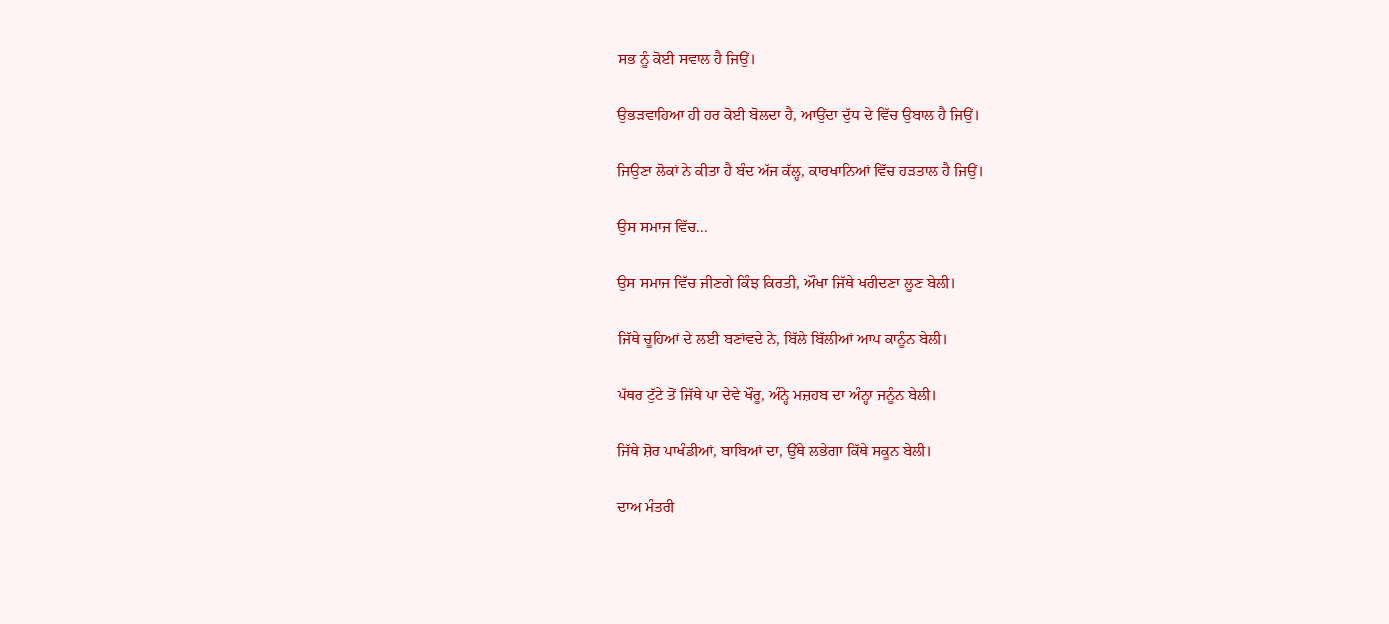ਸਭ ਨੂੰ ਕੋਈ ਸਵਾਲ ਹੈ ਜਿਉਂ।

ਉਭੜਵਾਹਿਆ ਹੀ ਹਰ ਕੋਈ ਬੋਲਦਾ ਹੈ, ਆਉਂਦਾ ਦੁੱਧ ਦੇ ਵਿੱਚ ਉਬਾਲ ਹੈ ਜਿਉਂ।

ਜਿਉਣਾ ਲੋਕਾਂ ਨੇ ਕੀਤਾ ਹੈ ਬੰਦ ਅੱਜ ਕੱਲ੍ਹ, ਕਾਰਖਾਨਿਆਂ ਵਿੱਚ ਹੜਤਾਲ ਹੈ ਜਿਉਂ।

ਉਸ ਸਮਾਜ ਵਿੱਚ...

ਉਸ ਸਮਾਜ ਵਿੱਚ ਜੀਣਗੇ ਕਿੰਝ ਕਿਰਤੀ, ਔਖਾ ਜਿੱਥੇ ਖਰੀਦਣਾ ਲੂਣ ਬੇਲੀ।

ਜਿੱਥੇ ਚੂਹਿਆਂ ਦੇ ਲਈ ਬਣਾਂਵਦੇ ਨੇ, ਬਿੱਲੇ ਬਿੱਲੀਆਂ ਆਪ ਕਾਨੂੰਨ ਬੇਲੀ।

ਪੱਥਰ ਟੁੱਟੇ ਤੋਂ ਜਿੱਥੇ ਪਾ ਦੇਵੇ ਖੌਰੂ, ਅੰਨ੍ਹੇ ਮਜ਼ਹਬ ਦਾ ਅੰਨ੍ਹਾ ਜਨੂੰਨ ਬੇਲੀ।

ਜਿੱਥੇ ਸ਼ੋਰ ਪਾਖੰਡੀਆਂ, ਬਾਬਿਆਂ ਦਾ, ਉੱਥੇ ਲਭੇਗਾ ਕਿੱਥੇ ਸਕੂਨ ਬੇਲੀ।

ਦਾਅ ਮੰਤਰੀ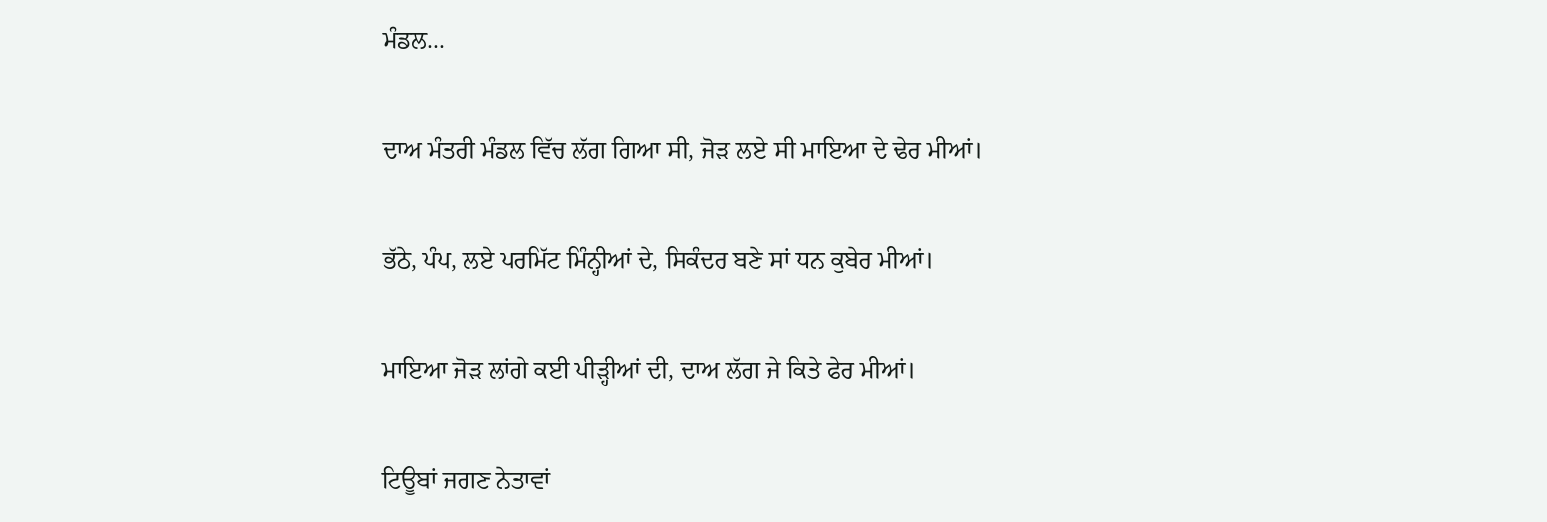ਮੰਡਲ...

ਦਾਅ ਮੰਤਰੀ ਮੰਡਲ ਵਿੱਚ ਲੱਗ ਗਿਆ ਸੀ, ਜੋੜ ਲਏ ਸੀ ਮਾਇਆ ਦੇ ਢੇਰ ਮੀਆਂ।

ਭੱਠੇ, ਪੰਪ, ਲਏ ਪਰਮਿੱਟ ਮਿੰਨ੍ਹੀਆਂ ਦੇ, ਸਿਕੰਦਰ ਬਣੇ ਸਾਂ ਧਨ ਕੁਬੇਰ ਮੀਆਂ।

ਮਾਇਆ ਜੋੜ ਲਾਂਗੇ ਕਈ ਪੀੜ੍ਹੀਆਂ ਦੀ, ਦਾਅ ਲੱਗ ਜੇ ਕਿਤੇ ਫੇਰ ਮੀਆਂ।

ਟਿਊਬਾਂ ਜਗਣ ਨੇਤਾਵਾਂ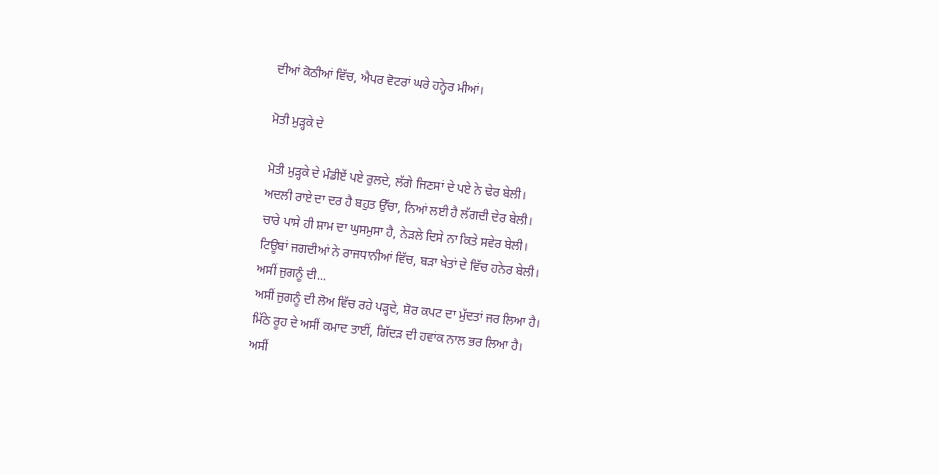ਦੀਆਂ ਕੋਠੀਆਂ ਵਿੱਚ, ਐਪਰ ਵੋਟਰਾਂ ਘਰੇ ਹਨ੍ਹੇਰ ਮੀਆਂ।

ਮੋਤੀ ਮੁੜ੍ਹਕੇ ਦੇ

ਮੋਤੀ ਮੁੜ੍ਹਕੇ ਦੇ ਮੰਡੀਏਂ ਪਏ ਰੁਲਦੇ, ਲੱਗੇ ਜਿਣਸਾਂ ਦੇ ਪਏ ਨੇ ਢੇਰ ਬੇਲੀ।
ਅਦਲੀ ਰਾਏ ਦਾ ਦਰ ਹੈ ਬਹੁਤ ਉੱਚਾ, ਨਿਆਂ ਲਈ ਹੈ ਲੱਗਦੀ ਦੇਰ ਬੇਲੀ।
ਚਾਰੇ ਪਾਸੇ ਹੀ ਸ਼ਾਮ ਦਾ ਘੁਸਮੁਸਾ ਹੈ, ਨੇੜਲੇ ਦਿਸੇ ਨਾ ਕਿਤੇ ਸਵੇਰ ਬੇਲੀ।
ਟਿਊਬਾਂ ਜਗਦੀਆਂ ਨੇ ਰਾਜਧਾਨੀਆਂ ਵਿੱਚ, ਬੜਾ ਖੇਤਾਂ ਦੇ ਵਿੱਚ ਹਨੇਰ ਬੇਲੀ।
ਅਸੀਂ ਜੁਗਨੂੰ ਦੀ...
ਅਸੀਂ ਜੁਗਨੂੰ ਦੀ ਲੋਅ ਵਿੱਚ ਰਹੇ ਪੜ੍ਹਦੇ, ਸ਼ੋਰ ਕਪਟ ਦਾ ਮੁੱਦਤਾਂ ਜਰ ਲਿਆ ਹੈ।
ਮਿੱਠੇ ਰੂਹ ਦੇ ਅਸੀਂ ਕਮਾਦ ਤਾਈਂ, ਗਿੱਦੜ ਦੀ ਹਵਾਂਕ ਨਾਲ ਭਰ ਲਿਆ ਹੈ।
ਅਸੀਂ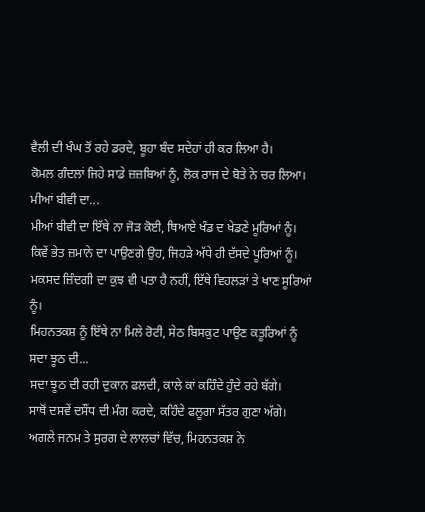ਵੈਲੀ ਦੀ ਖੰਘ ਤੋਂ ਰਹੇ ਡਰਦੇ, ਬੂਹਾ ਬੰਦ ਸਦੇਹਾਂ ਹੀ ਕਰ ਲਿਆ ਹੈ।
ਕੋਮਲ ਗੰਦਲਾਂ ਜਿਹੇ ਸਾਡੇ ਜ਼ਜ਼ਬਿਆਂ ਨੂੰ, ਲੋਕ ਰਾਜ ਦੇ ਬੋਤੇ ਨੇ ਚਰ ਲਿਆ।
ਮੀਆਂ ਬੀਵੀ ਦਾ...
ਮੀਆਂ ਬੀਵੀ ਦਾ ਇੱਥੇ ਨਾ ਜੋੜ ਕੋਈ, ਥਿਆਏ ਖੰਡ ਦ ਖੇਡਣੇ ਮੂਰਿਆਂ ਨੂੰ।
ਕਿਵੇਂ ਭੇਤ ਜ਼ਮਾਨੇ ਦਾ ਪਾਉਣਗੇ ਉਹ, ਜਿਹੜੇ ਅੱਧੇ ਹੀ ਦੱਸਦੇ ਪੂਰਿਆਂ ਨੂੰ।
ਮਕਸਦ ਜ਼ਿੰਦਗੀ ਦਾ ਕੁਝ ਵੀ ਪਤਾ ਹੈ ਨਹੀਂ, ਇੱਥੇ ਵਿਹਲੜਾਂ ਤੇ ਖਾਣ ਸੂਰਿਆਂ ਨੂੰ।
ਮਿਹਨਤਕਸ਼ ਨੂੰ ਇੱਥੇ ਨਾ ਮਿਲੇ ਰੋਟੀ, ਸੇਠ ਬਿਸਕੁਟ ਪਾਉਣ ਕਤੂਰਿਆਂ ਨੂੰ
ਸਦਾ ਝੂਠ ਦੀ...
ਸਦਾ ਝੂਠ ਦੀ ਰਹੀ ਦੁਕਾਨ ਫਲਦੀ, ਕਾਲੇ ਕਾਂ ਕਹਿੰਦੇ ਹੁੰਦੇ ਰਹੇ ਬੱਗੇ।
ਸਾਥੋਂ ਦਸਵੇਂ ਦਸੌਂਧ ਦੀ ਮੰਗ ਕਰਦੇ, ਕਹਿੰਦੇ ਫਲੂਗਾ ਸੱਤਰ ਗੁਣਾ ਅੱਗੇ।
ਅਗਲੇ ਜਨਮ ਤੇ ਸੁਰਗ ਦੇ ਲਾਲਚਾਂ ਵਿੱਚ, ਮਿਹਨਤਕਸ਼ ਨੇ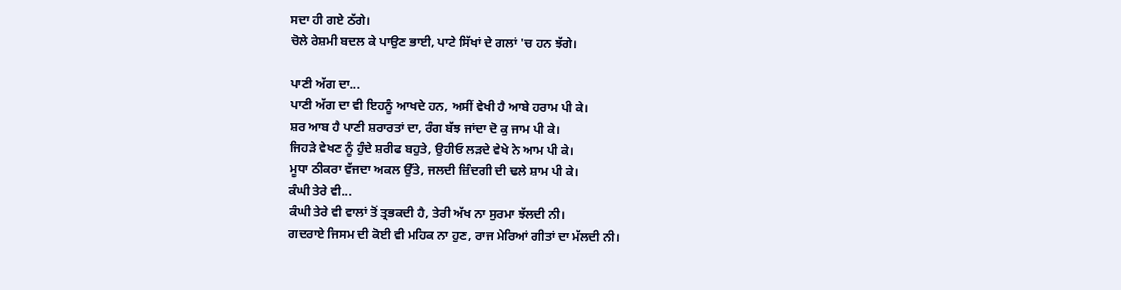ਸਦਾ ਹੀ ਗਏ ਠੱਗੇ।
ਚੋਲੇ ਰੇਸ਼ਮੀ ਬਦਲ ਕੇ ਪਾਉਣ ਭਾਈ, ਪਾਟੇ ਸਿੱਖਾਂ ਦੇ ਗਲਾਂ 'ਚ ਹਨ ਝੱਗੇ।

ਪਾਣੀ ਅੱਗ ਦਾ...
ਪਾਣੀ ਅੱਗ ਦਾ ਵੀ ਇਹਨੂੰ ਆਖਦੇ ਹਨ, ਅਸੀਂ ਵੇਖੀ ਹੈ ਆਬੇ ਹਰਾਮ ਪੀ ਕੇ।
ਸ਼ਰ ਆਬ ਹੈ ਪਾਣੀ ਸ਼ਰਾਰਤਾਂ ਦਾ, ਰੰਗ ਬੱਝ ਜਾਂਦਾ ਦੋ ਕੁ ਜਾਮ ਪੀ ਕੇ।
ਜਿਹੜੇ ਵੇਖਣ ਨੂੰ ਹੁੰਦੇ ਸ਼ਰੀਫ ਬਹੁਤੇ, ਉਹੀਓ ਲੜਦੇ ਵੇਖੇ ਨੇ ਆਮ ਪੀ ਕੇ।
ਮੂਧਾ ਠੀਕਰਾ ਵੱਜਦਾ ਅਕਲ ਉੱਤੇ, ਜਲਦੀ ਜ਼ਿੰਦਗੀ ਦੀ ਢਲੇ ਸ਼ਾਮ ਪੀ ਕੇ।
ਕੰਘੀ ਤੇਰੇ ਵੀ...
ਕੰਘੀ ਤੇਰੇ ਵੀ ਵਾਲਾਂ ਤੋਂ ਤ੍ਰਭਕਦੀ ਹੈ, ਤੇਰੀ ਅੱਖ ਨਾ ਸੁਰਮਾ ਝੱਲਦੀ ਨੀ।
ਗਦਰਾਏ ਜਿਸਮ ਦੀ ਕੋਈ ਵੀ ਮਹਿਕ ਨਾ ਹੁਣ, ਰਾਜ ਮੇਰਿਆਂ ਗੀਤਾਂ ਦਾ ਮੱਲਦੀ ਨੀ।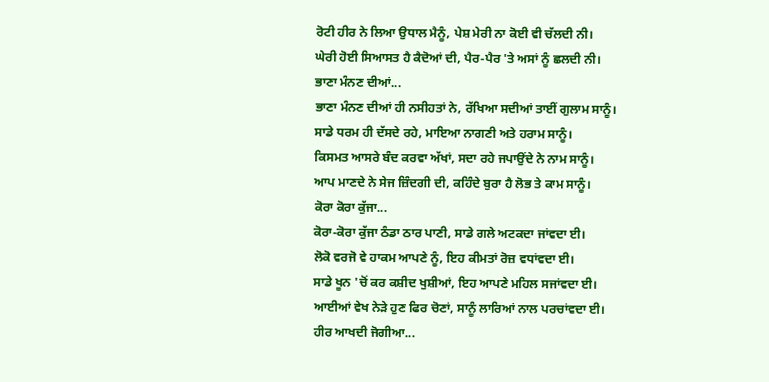ਰੋਟੀ ਹੀਰ ਨੇ ਲਿਆ ਉਧਾਲ ਮੈਨੂੰ, ਪੇਸ਼ ਮੇਰੀ ਨਾ ਕੋਈ ਵੀ ਚੱਲਦੀ ਨੀ।
ਘੇਰੀ ਹੋਈ ਸਿਆਸਤ ਹੈ ਕੈਦੋਆਂ ਦੀ, ਪੈਰ-ਪੈਰ 'ਤੇ ਅਸਾਂ ਨੂੰ ਛਲਦੀ ਨੀ।
ਭਾਣਾ ਮੰਨਣ ਦੀਆਂ...
ਭਾਣਾ ਮੰਨਣ ਦੀਆਂ ਹੀ ਨਸੀਹਤਾਂ ਨੇ, ਰੱਖਿਆ ਸਦੀਆਂ ਤਾਈਂ ਗੁਲਾਮ ਸਾਨੂੰ।
ਸਾਡੇ ਧਰਮ ਹੀ ਦੱਸਦੇ ਰਹੇ, ਮਾਇਆ ਨਾਗਣੀ ਅਤੇ ਹਰਾਮ ਸਾਨੂੰ।
ਕਿਸਮਤ ਆਸਰੇ ਬੰਦ ਕਰਵਾ ਅੱਖਾਂ, ਸਦਾ ਰਹੇ ਜਪਾਉਂਦੇ ਨੇ ਨਾਮ ਸਾਨੂੰ।
ਆਪ ਮਾਣਦੇ ਨੇ ਸੇਜ ਜ਼ਿੰਦਗੀ ਦੀ, ਕਹਿੰਦੇ ਬੁਰਾ ਹੈ ਲੋਭ ਤੇ ਕਾਮ ਸਾਨੂੰ।
ਕੋਰਾ ਕੋਰਾ ਕੁੱਜਾ...
ਕੋਰਾ-ਕੋਰਾ ਕੁੱਜਾ ਠੰਡਾ ਠਾਰ ਪਾਣੀ, ਸਾਡੇ ਗਲੇ ਅਟਕਦਾ ਜਾਂਵਦਾ ਈ।
ਲੋਕੋ ਵਰਜੋ ਵੇ ਹਾਕਮ ਆਪਣੇ ਨੂੰ, ਇਹ ਕੀਮਤਾਂ ਰੋਜ਼ ਵਧਾਂਵਦਾ ਈ।
ਸਾਡੇ ਖੂਨ 'ਚੋਂ ਕਰ ਕਸ਼ੀਦ ਖੁਸ਼ੀਆਂ, ਇਹ ਆਪਣੇ ਮਹਿਲ ਸਜਾਂਵਦਾ ਈ।
ਆਈਆਂ ਵੇਖ ਨੇੜੇ ਹੁਣ ਫਿਰ ਚੋਣਾਂ, ਸਾਨੂੰ ਲਾਰਿਆਂ ਨਾਲ ਪਰਚਾਂਵਦਾ ਈ।
ਹੀਰ ਆਖਦੀ ਜੋਗੀਆ...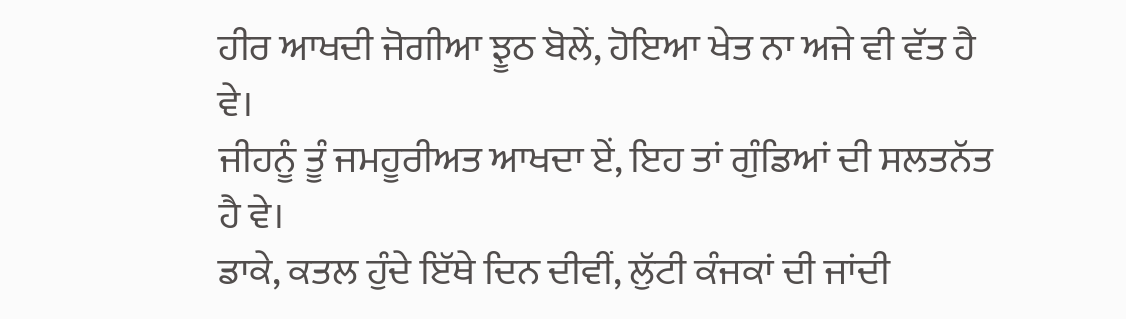ਹੀਰ ਆਖਦੀ ਜੋਗੀਆ ਝੂਠ ਬੋਲੇਂ, ਹੋਇਆ ਖੇਤ ਨਾ ਅਜੇ ਵੀ ਵੱਤ ਹੈ ਵੇ।
ਜੀਹਨੂੰ ਤੂੰ ਜਮਹੂਰੀਅਤ ਆਖਦਾ ਏਂ, ਇਹ ਤਾਂ ਗੁੰਡਿਆਂ ਦੀ ਸਲਤਨੱਤ ਹੈ ਵੇ।
ਡਾਕੇ, ਕਤਲ ਹੁੰਦੇ ਇੱਥੇ ਦਿਨ ਦੀਵੀਂ, ਲੁੱਟੀ ਕੰਜਕਾਂ ਦੀ ਜਾਂਦੀ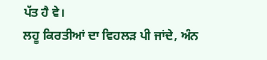ਪੱਤ ਹੈ ਵੇ।
ਲਹੂ ਕਿਰਤੀਆਂ ਦਾ ਵਿਹਲੜ ਪੀ ਜਾਂਦੇ, ਅੰਨ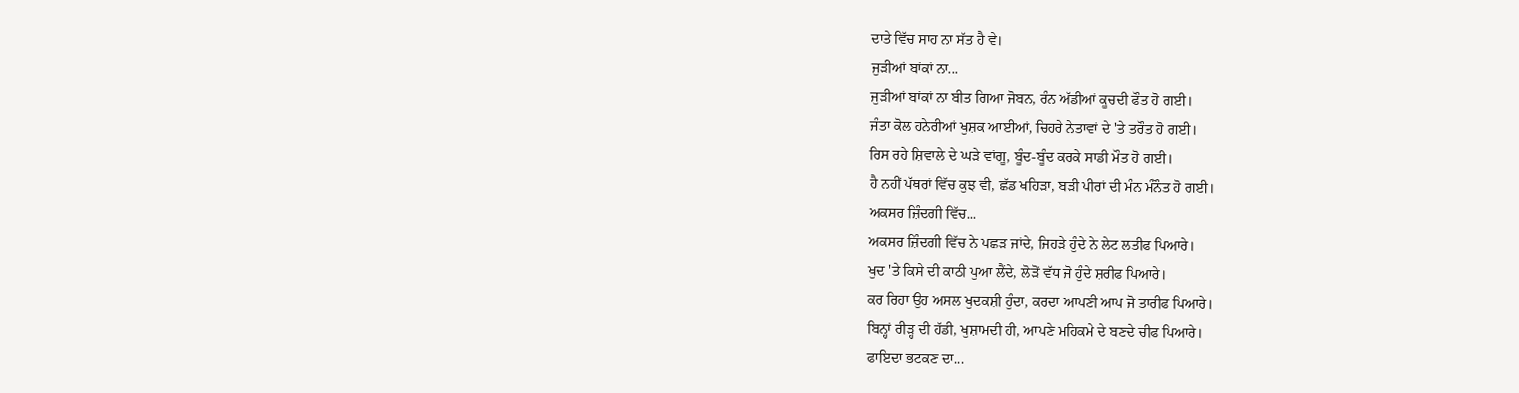ਦਾਤੇ ਵਿੱਚ ਸਾਹ ਨਾ ਸੱਤ ਹੈ ਵੇ।
ਜੁੜੀਆਂ ਬਾਂਕਾਂ ਨਾ...
ਜੁੜੀਆਂ ਬਾਂਕਾਂ ਨਾ ਬੀਤ ਗਿਆ ਜੋਬਨ, ਰੰਨ ਅੱਡੀਆਂ ਕੂਚਦੀ ਫੌਤ ਹੋ ਗਈ।
ਜੰਤਾ ਕੋਲ ਹਨੇਰੀਆਂ ਖੁਸ਼ਕ ਆਈਆਂ, ਚਿਹਰੇ ਨੇਤਾਵਾਂ ਦੇ 'ਤੇ ਤਰੌਤ ਹੋ ਗਈ।
ਰਿਸ ਰਹੇ ਸ਼ਿਵਾਲੇ ਦੇ ਘੜੇ ਵਾਂਗੂ, ਬੂੰਦ-ਬੂੰਦ ਕਰਕੇ ਸਾਡੀ ਮੌਤ ਹੋ ਗਈ।
ਹੈ ਨਹੀਂ ਪੱਥਰਾਂ ਵਿੱਚ ਕੁਝ ਵੀ, ਛੱਡ ਖਹਿੜਾ, ਬੜੀ ਪੀਰਾਂ ਦੀ ਮੰਨ ਮੰਨੌਤ ਹੋ ਗਈ।
ਅਕਸਰ ਜ਼ਿੰਦਗੀ ਵਿੱਚ...
ਅਕਸਰ ਜ਼ਿੰਦਗੀ ਵਿੱਚ ਨੇ ਪਛੜ ਜਾਂਦੇ, ਜਿਹੜੇ ਹੁੰਦੇ ਨੇ ਲੇਟ ਲਤੀਫ ਪਿਆਰੇ।
ਖੁਦ 'ਤੇ ਕਿਸੇ ਦੀ ਕਾਠੀ ਪੁਆ ਲੈਂਦੇ, ਲੋੜੋਂ ਵੱਧ ਜੋ ਹੁੰਦੇ ਸ਼ਰੀਫ ਪਿਆਰੇ।
ਕਰ ਰਿਹਾ ਉਹ ਅਸਲ ਖੁਦਕਸ਼ੀ ਹੁੰਦਾ, ਕਰਦਾ ਆਪਣੀ ਆਪ ਜੋ ਤਾਰੀਫ ਪਿਆਰੇ।
ਬਿਨ੍ਹਾਂ ਰੀੜ੍ਹ ਦੀ ਹੱਡੀ, ਖੁਸ਼ਾਮਦੀ ਹੀ, ਆਪਣੇ ਮਹਿਕਮੇ ਦੇ ਬਣਦੇ ਚੀਫ ਪਿਆਰੇ।
ਫਾਇਦਾ ਭਟਕਣ ਦਾ...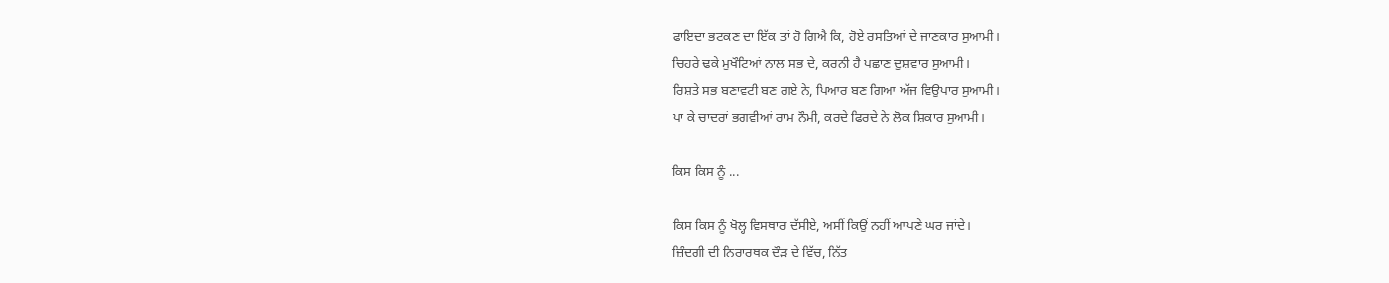ਫਾਇਦਾ ਭਟਕਣ ਦਾ ਇੱਕ ਤਾਂ ਹੋ ਗਿਐ ਕਿ, ਹੋਏ ਰਸਤਿਆਂ ਦੇ ਜਾਣਕਾਰ ਸੁਆਮੀ।
ਚਿਹਰੇ ਢਕੇ ਮੁਖੌਟਿਆਂ ਨਾਲ ਸਭ ਦੇ, ਕਰਨੀ ਹੈ ਪਛਾਣ ਦੁਸ਼ਵਾਰ ਸੁਆਮੀ।
ਰਿਸ਼ਤੇ ਸਭ ਬਣਾਵਟੀ ਬਣ ਗਏ ਨੇ, ਪਿਆਰ ਬਣ ਗਿਆ ਅੱਜ ਵਿਉਪਾਰ ਸੁਆਮੀ।
ਪਾ ਕੇ ਚਾਦਰਾਂ ਭਗਵੀਆਂ ਰਾਮ ਨੌਮੀ, ਕਰਦੇ ਫਿਰਦੇ ਨੇ ਲੋਕ ਸ਼ਿਕਾਰ ਸੁਆਮੀ।

ਕਿਸ ਕਿਸ ਨੂੰ ...

ਕਿਸ ਕਿਸ ਨੂੰ ਖੋਲ੍ਹ ਵਿਸਥਾਰ ਦੱਸੀਏ, ਅਸੀਂ ਕਿਉਂ ਨਹੀਂ ਆਪਣੇ ਘਰ ਜਾਂਦੇ।
ਜ਼ਿੰਦਗੀ ਦੀ ਨਿਰਾਰਥਕ ਦੌੜ ਦੇ ਵਿੱਚ, ਨਿੱਤ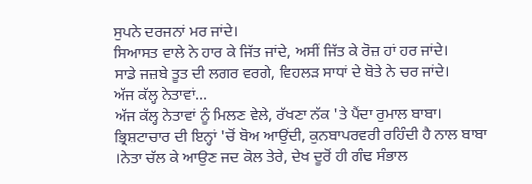ਸੁਪਨੇ ਦਰਜਨਾਂ ਮਰ ਜਾਂਦੇ।
ਸਿਆਸਤ ਵਾਲੇ ਨੇ ਹਾਰ ਕੇ ਜਿੱਤ ਜਾਂਦੇ, ਅਸੀਂ ਜਿੱਤ ਕੇ ਰੋਜ਼ ਹਾਂ ਹਰ ਜਾਂਦੇ।
ਸਾਡੇ ਜਜ਼ਬੇ ਤੂਤ ਦੀ ਲਗਰ ਵਰਗੇ, ਵਿਹਲੜ ਸਾਧਾਂ ਦੇ ਬੋਤੇ ਨੇ ਚਰ ਜਾਂਦੇ।
ਅੱਜ ਕੱਲ੍ਹ ਨੇਤਾਵਾਂ...
ਅੱਜ ਕੱਲ੍ਹ ਨੇਤਾਵਾਂ ਨੂੰ ਮਿਲਣ ਵੇਲੇ, ਰੱਖਣਾ ਨੱਕ 'ਤੇ ਪੈਂਦਾ ਰੁਮਾਲ ਬਾਬਾ।
ਭ੍ਰਿਸ਼ਟਾਚਾਰ ਦੀ ਇਨ੍ਹਾਂ 'ਚੋਂ ਬੋਅ ਆਉਂਦੀ, ਕੁਨਬਾਪਰਵਰੀ ਰਹਿੰਦੀ ਹੈ ਨਾਲ ਬਾਬਾ
।ਨੇਤਾ ਚੱਲ ਕੇ ਆਉਣ ਜਦ ਕੋਲ ਤੇਰੇ, ਦੇਖ ਦੂਰੋਂ ਹੀ ਗੰਢ ਸੰਭਾਲ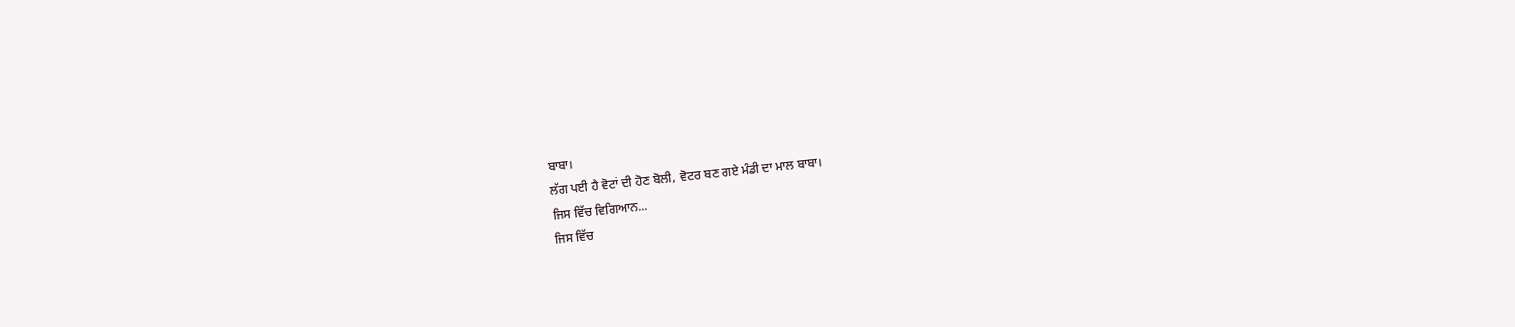ਬਾਬਾ।
ਲੱਗ ਪਈ ਹੈ ਵੋਟਾਂ ਦੀ ਹੋਣ ਬੋਲੀ, ਵੋਟਰ ਬਣ ਗਏ ਮੰਡੀ ਦਾ ਮਾਲ ਬਾਬਾ।
ਜਿਸ ਵਿੱਚ ਵਿਗਿਆਨ...
ਜਿਸ ਵਿੱਚ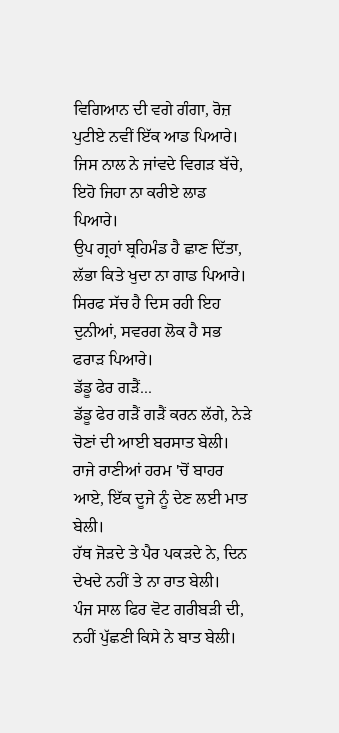ਵਿਗਿਆਨ ਦੀ ਵਗੇ ਗੰਗਾ, ਰੋਜ਼ ਪੁਟੀਏ ਨਵੀਂ ਇੱਕ ਆਡ ਪਿਆਰੇ।
ਜਿਸ ਨਾਲ ਨੇ ਜਾਂਵਦੇ ਵਿਗੜ ਬੱਚੇ, ਇਹੋ ਜਿਹਾ ਨਾ ਕਰੀਏ ਲਾਡ ਪਿਆਰੇ।
ਉਪ ਗ੍ਰਹਾਂ ਬ੍ਰਹਿਮੰਡ ਹੈ ਛਾਣ ਦਿੱਤਾ, ਲੱਭਾ ਕਿਤੇ ਖੁਦਾ ਨਾ ਗਾਡ ਪਿਆਰੇ।
ਸਿਰਫ ਸੱਚ ਹੈ ਦਿਸ ਰਹੀ ਇਹ ਦੁਨੀਆਂ, ਸਵਰਗ ਲੋਕ ਹੈ ਸਭ ਫਰਾੜ ਪਿਆਰੇ।
ਡੱਡੂ ਫੇਰ ਗੜੈਂ...
ਡੱਡੂ ਫੇਰ ਗੜੈਂ ਗੜੈਂ ਕਰਨ ਲੱਗੇ, ਨੇੜੇ ਚੋਣਾਂ ਦੀ ਆਈ ਬਰਸਾਤ ਬੇਲੀ।
ਰਾਜੇ ਰਾਣੀਆਂ ਹਰਮ 'ਚੋਂ ਬਾਹਰ ਆਏ, ਇੱਕ ਦੂਜੇ ਨੂੰ ਦੇਣ ਲਈ ਮਾਤ ਬੇਲੀ।
ਹੱਥ ਜੋੜਦੇ ਤੇ ਪੈਰ ਪਕੜਦੇ ਨੇ, ਦਿਨ ਦੇਖਦੇ ਨਹੀਂ ਤੇ ਨਾ ਰਾਤ ਬੇਲੀ।
ਪੰਜ ਸਾਲ ਫਿਰ ਵੋਟ ਗਰੀਬੜੀ ਦੀ, ਨਹੀਂ ਪੁੱਛਣੀ ਕਿਸੇ ਨੇ ਬਾਤ ਬੇਲੀ।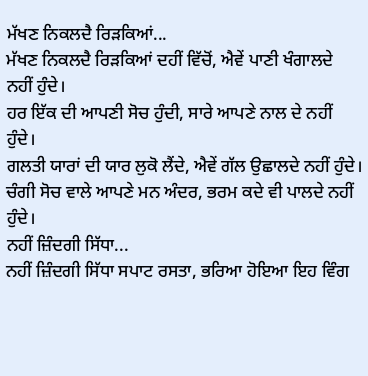ਮੱਖਣ ਨਿਕਲਦੈ ਰਿੜਕਿਆਂ...
ਮੱਖਣ ਨਿਕਲਦੈ ਰਿੜਕਿਆਂ ਦਹੀਂ ਵਿੱਚੋਂ, ਐਵੇਂ ਪਾਣੀ ਖੰਗਾਲਦੇ ਨਹੀਂ ਹੁੰਦੇ।
ਹਰ ਇੱਕ ਦੀ ਆਪਣੀ ਸੋਚ ਹੁੰਦੀ, ਸਾਰੇ ਆਪਣੇ ਨਾਲ ਦੇ ਨਹੀਂ ਹੁੰਦੇ।
ਗਲਤੀ ਯਾਰਾਂ ਦੀ ਯਾਰ ਲੁਕੋ ਲੈਂਦੇ, ਐਵੇਂ ਗੱਲ ਉਛਾਲਦੇ ਨਹੀਂ ਹੁੰਦੇ।
ਚੰਗੀ ਸੋਚ ਵਾਲੇ ਆਪਣੇ ਮਨ ਅੰਦਰ, ਭਰਮ ਕਦੇ ਵੀ ਪਾਲਦੇ ਨਹੀਂ ਹੁੰਦੇ।
ਨਹੀਂ ਜ਼ਿੰਦਗੀ ਸਿੱਧਾ...
ਨਹੀਂ ਜ਼ਿੰਦਗੀ ਸਿੱਧਾ ਸਪਾਟ ਰਸਤਾ, ਭਰਿਆ ਹੋਇਆ ਇਹ ਵਿੰਗ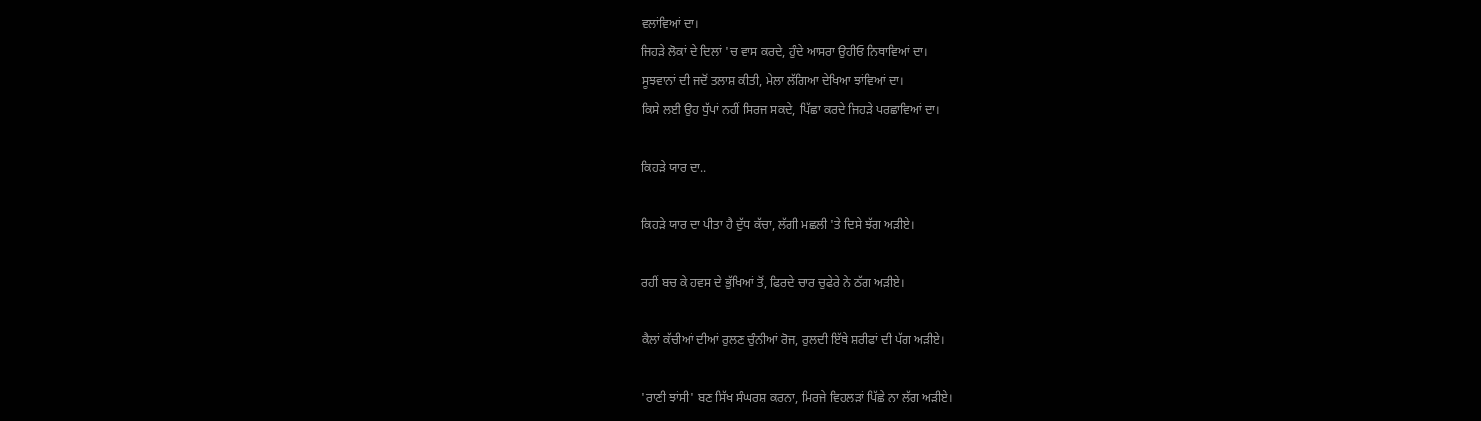ਵਲਾਂਵਿਆਂ ਦਾ।
ਜਿਹੜੇ ਲੋਕਾਂ ਦੇ ਦਿਲਾਂ 'ਚ ਵਾਸ ਕਰਦੇ, ਹੁੰਦੇ ਆਸਰਾ ਉਹੀਓ ਨਿਥਾਵਿਆਂ ਦਾ।
ਸੂਝਵਾਨਾਂ ਦੀ ਜਦੋਂ ਤਲਾਸ਼ ਕੀਤੀ, ਮੇਲਾ ਲੱਗਿਆ ਦੇਖਿਆ ਝਾਂਵਿਆਂ ਦਾ।
ਕਿਸੇ ਲਈ ਉਹ ਧੁੱਪਾਂ ਨਹੀਂ ਸਿਰਜ ਸਕਦੇ, ਪਿੱਛਾ ਕਰਦੇ ਜਿਹੜੇ ਪਰਛਾਵਿਆਂ ਦਾ।

ਕਿਹੜੇ ਯਾਰ ਦਾ..

ਕਿਹੜੇ ਯਾਰ ਦਾ ਪੀਤਾ ਹੈ ਦੁੱਧ ਕੱਚਾ, ਲੱਗੀ ਮਛਲੀ 'ਤੇ ਦਿਸੇ ਝੱਗ ਅੜੀਏ।

ਰਹੀਂ ਬਚ ਕੇ ਹਵਸ ਦੇ ਭੁੱਖਿਆਂ ਤੋਂ, ਫਿਰਦੇ ਚਾਰ ਚੁਫੇਰੇ ਨੇ ਠੱਗ ਅੜੀਏ।

ਕੈਲਾਂ ਕੱਚੀਆਂ ਦੀਆਂ ਰੁਲਣ ਚੁੰਨੀਆਂ ਰੋਜ, ਰੁਲਦੀ ਇੱਥੇ ਸ਼ਰੀਫਾਂ ਦੀ ਪੱਗ ਅੜੀਏ।

'ਰਾਣੀ ਝਾਂਸੀ' ਬਣ ਸਿੱਖ ਸੰਘਰਸ਼ ਕਰਨਾ, ਮਿਰਜੇ ਵਿਹਲੜਾਂ ਪਿੱਛੇ ਨਾ ਲੱਗ ਅੜੀਏ।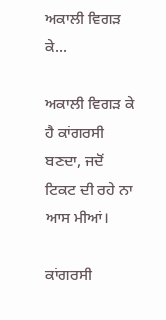ਅਕਾਲੀ ਵਿਗੜ ਕੇ...

ਅਕਾਲੀ ਵਿਗੜ ਕੇ ਹੈ ਕਾਂਗਰਸੀ ਬਣਦਾ, ਜਦੋਂ ਟਿਕਟ ਦੀ ਰਹੇ ਨਾ ਆਸ ਮੀਆਂ।

ਕਾਂਗਰਸੀ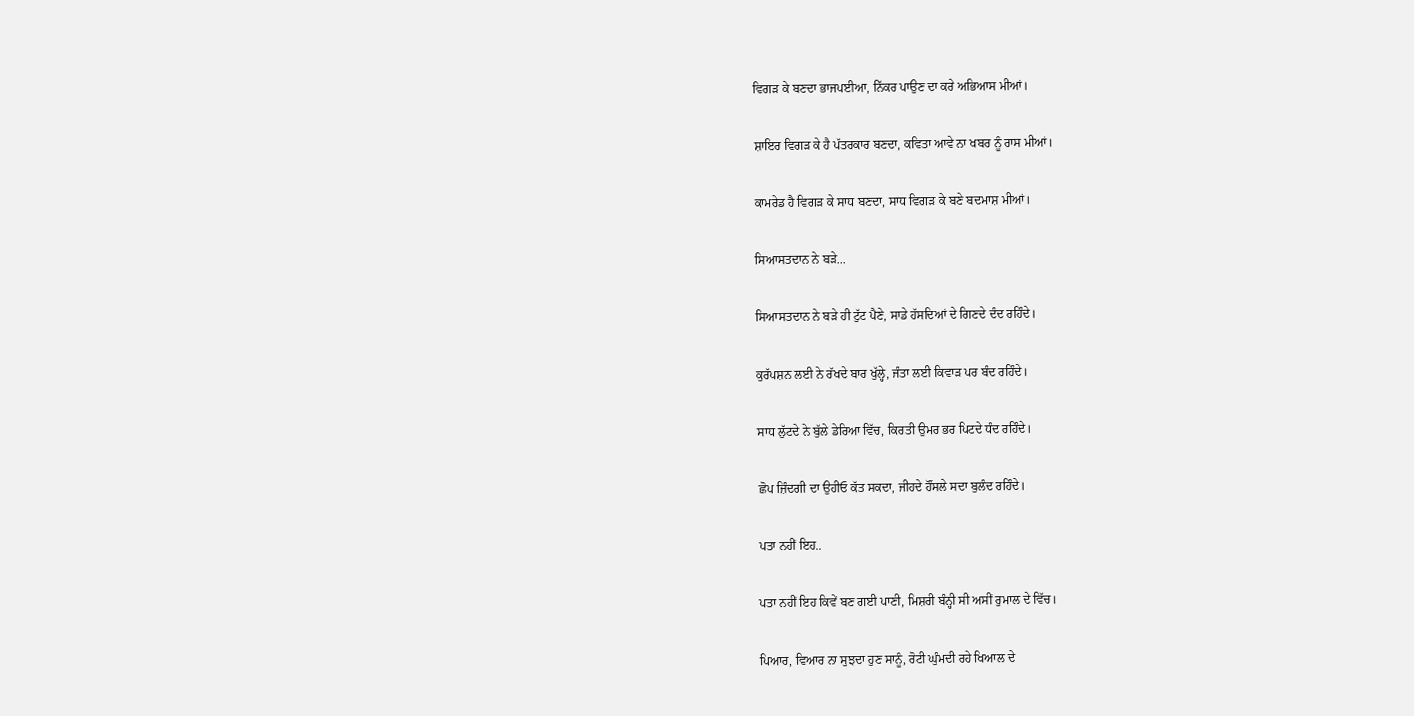ਵਿਗੜ ਕੇ ਬਣਦਾ ਭਾਜਪਈਆ, ਨਿੱਕਰ ਪਾਉਣ ਦਾ ਕਰੇ ਅਭਿਆਸ ਮੀਆਂ।

ਸ਼ਾਇਰ ਵਿਗੜ ਕੇ ਹੈ ਪੱਤਰਕਾਰ ਬਣਦਾ, ਕਵਿਤਾ ਆਵੇ ਨਾ ਖਬਰ ਨੂੰ ਰਾਸ ਮੀਆਂ।

ਕਾਮਰੇਡ ਹੈ ਵਿਗੜ ਕੇ ਸਾਧ ਬਣਦਾ, ਸਾਧ ਵਿਗੜ ਕੇ ਬਣੇ ਬਦਮਾਸ਼ ਮੀਆਂ।

ਸਿਆਸਤਦਾਨ ਨੇ ਬੜੇ...

ਸਿਆਸਤਦਾਨ ਨੇ ਬੜੇ ਹੀ ਟੁੱਟ ਪੈਣੇ, ਸਾਡੇ ਹੱਸਦਿਆਂ ਦੇ ਗਿਣਦੇ ਦੰਦ ਰਹਿੰਦੇ।

ਕੁਰੱਪਸ਼ਨ ਲਈ ਨੇ ਰੱਖਦੇ ਬਾਰ ਖੁੱਲ੍ਹੇ, ਜੰਤਾ ਲਈ ਕਿਵਾੜ ਪਰ ਬੰਦ ਰਹਿੰਦੇ।

ਸਾਧ ਲੁੱਟਦੇ ਨੇ ਬੁੱਲੇ ਡੇਰਿਆ ਵਿੱਚ, ਕਿਰਤੀ ਉਮਰ ਭਰ ਪਿਟਦੇ ਧੰਦ ਰਹਿੰਦੇ।

ਛੋਪ ਜ਼ਿੰਦਗੀ ਦਾ ਉਹੀਓ ਕੱਤ ਸਕਦਾ, ਜੀਹਦੇ ਹੌਂਸਲੇ ਸਦਾ ਬੁਲੰਦ ਰਹਿੰਦੇ।

ਪਤਾ ਨਹੀਂ ਇਹ..

ਪਤਾ ਨਹੀਂ ਇਹ ਕਿਵੇਂ ਬਣ ਗਈ ਪਾਣੀ, ਮਿਸ਼ਰੀ ਬੰਨ੍ਹੀ ਸੀ ਅਸੀਂ ਰੁਮਾਲ ਦੇ ਵਿੱਚ।

ਪਿਆਰ, ਵਿਆਰ ਨਾ ਸੁਝਦਾ ਹੁਣ ਸਾਨੂੰ, ਰੋਟੀ ਘੁੰਮਦੀ ਰਹੇ ਖਿਆਲ ਦੇ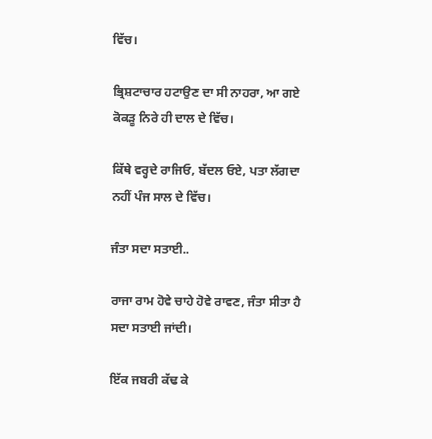ਵਿੱਚ।

ਭ੍ਰਿਸ਼ਟਾਚਾਰ ਹਟਾਉਣ ਦਾ ਸੀ ਨਾਹਰਾ, ਆ ਗਏ ਕੋਕੜੂ ਨਿਰੇ ਹੀ ਦਾਲ ਦੇ ਵਿੱਚ।

ਕਿੱਥੇ ਵਰ੍ਹਦੇ ਰਾਜਿਓ, ਬੱਦਲ ਓਏ, ਪਤਾ ਲੱਗਦਾ ਨਹੀਂ ਪੰਜ ਸਾਲ ਦੇ ਵਿੱਚ।

ਜੰਤਾ ਸਦਾ ਸਤਾਈ..

ਰਾਜਾ ਰਾਮ ਹੋਵੇ ਚਾਹੇ ਹੋਵੇ ਰਾਵਣ, ਜੰਤਾ ਸੀਤਾ ਹੈ ਸਦਾ ਸਤਾਈ ਜਾਂਦੀ।

ਇੱਕ ਜਬਰੀ ਕੱਢ ਕੇ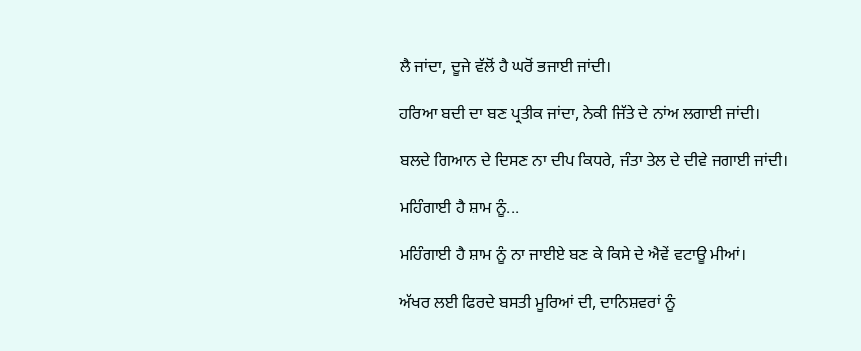ਲੈ ਜਾਂਦਾ, ਦੂਜੇ ਵੱਲੋਂ ਹੈ ਘਰੋਂ ਭਜਾਈ ਜਾਂਦੀ।

ਹਰਿਆ ਬਦੀ ਦਾ ਬਣ ਪ੍ਰਤੀਕ ਜਾਂਦਾ, ਨੇਕੀ ਜਿੱਤੇ ਦੇ ਨਾਂਅ ਲਗਾਈ ਜਾਂਦੀ।

ਬਲਦੇ ਗਿਆਨ ਦੇ ਦਿਸਣ ਨਾ ਦੀਪ ਕਿਧਰੇ, ਜੰਤਾ ਤੇਲ ਦੇ ਦੀਵੇ ਜਗਾਈ ਜਾਂਦੀ।

ਮਹਿੰਗਾਈ ਹੈ ਸ਼ਾਮ ਨੂੰ...

ਮਹਿੰਗਾਈ ਹੈ ਸ਼ਾਮ ਨੂੰ ਨਾ ਜਾਈਏ ਬਣ ਕੇ ਕਿਸੇ ਦੇ ਐਵੇਂ ਵਟਾਊ ਮੀਆਂ।

ਅੱਖਰ ਲਈ ਫਿਰਦੇ ਬਸਤੀ ਮੂਰਿਆਂ ਦੀ, ਦਾਨਿਸ਼ਵਰਾਂ ਨੂੰ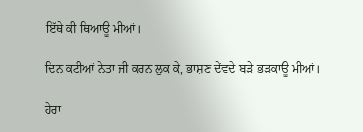ਇੱਥੇ ਕੀ ਥਿਆਊ ਮੀਆਂ।

ਦਿਨ ਕਟੀਆਂ ਨੇਤਾ ਜੀ ਕਰਨ ਲੁਕ ਕੇ, ਭਾਸ਼ਣ ਦੇਂਵਦੇ ਬੜੇ ਭੜਕਾਊ ਮੀਆਂ।

ਹੇਰਾ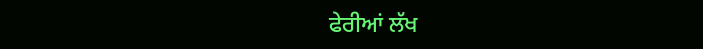ਫੇਰੀਆਂ ਲੱਖ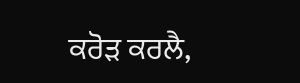ਕਰੋੜ ਕਰਲੈ,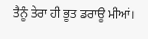ਤੈਨੂੰ ਤੇਰਾ ਹੀ ਭੂਤ ਡਰਾਊ ਮੀਆਂ।